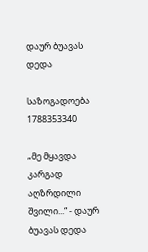დაურ ბუავას დედა

საზოგადოება 1788353340

„მე მყავდა კარგად აღზრდილი შვილი...“ - დაურ ბუავას დედა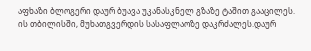აფხაზი ბლოგერი დაურ ბუავა უკანასკნელ გზაზე ტაშით გააცილეს. ის თბილისში, მუხათგვერდის სასაფლაოზე დაკრძალეს.დაურ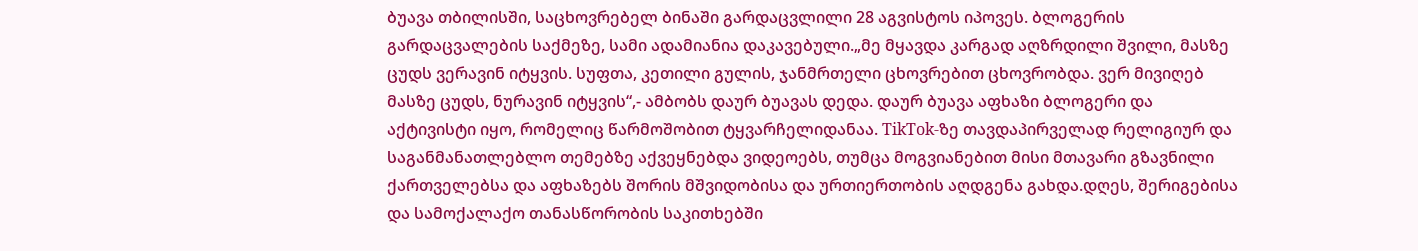ბუავა თბილისში, საცხოვრებელ ბინაში გარდაცვლილი 28 აგვისტოს იპოვეს. ბლოგერის გარდაცვალების საქმეზე, სამი ადამიანია დაკავებული.„მე მყავდა კარგად აღზრდილი შვილი, მასზე ცუდს ვერავინ იტყვის. სუფთა, კეთილი გულის, ჯანმრთელი ცხოვრებით ცხოვრობდა. ვერ მივიღებ მასზე ცუდს, ნურავინ იტყვის“,- ამბობს დაურ ბუავას დედა. დაურ ბუავა აფხაზი ბლოგერი და აქტივისტი იყო, რომელიც წარმოშობით ტყვარჩელიდანაა. TikTok-ზე თავდაპირველად რელიგიურ და საგანმანათლებლო თემებზე აქვეყნებდა ვიდეოებს, თუმცა მოგვიანებით მისი მთავარი გზავნილი ქართველებსა და აფხაზებს შორის მშვიდობისა და ურთიერთობის აღდგენა გახდა.დღეს, შერიგებისა და სამოქალაქო თანასწორობის საკითხებში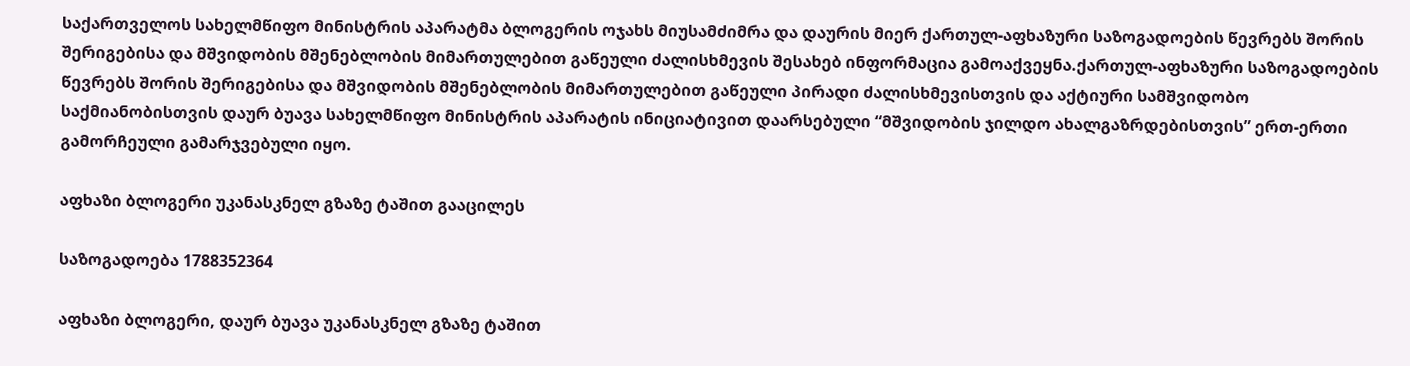საქართველოს სახელმწიფო მინისტრის აპარატმა ბლოგერის ოჯახს მიუსამძიმრა და დაურის მიერ ქართულ-აფხაზური საზოგადოების წევრებს შორის შერიგებისა და მშვიდობის მშენებლობის მიმართულებით გაწეული ძალისხმევის შესახებ ინფორმაცია გამოაქვეყნა.ქართულ-აფხაზური საზოგადოების წევრებს შორის შერიგებისა და მშვიდობის მშენებლობის მიმართულებით გაწეული პირადი ძალისხმევისთვის და აქტიური სამშვიდობო საქმიანობისთვის დაურ ბუავა სახელმწიფო მინისტრის აპარატის ინიციატივით დაარსებული “მშვიდობის ჯილდო ახალგაზრდებისთვის” ერთ-ერთი გამორჩეული გამარჯვებული იყო.

აფხაზი ბლოგერი უკანასკნელ გზაზე ტაშით გააცილეს

საზოგადოება 1788352364

აფხაზი ბლოგერი, დაურ ბუავა უკანასკნელ გზაზე ტაშით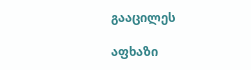გააცილეს

აფხაზი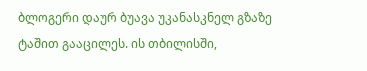ბლოგერი დაურ ბუავა უკანასკნელ გზაზე ტაშით გააცილეს. ის თბილისში,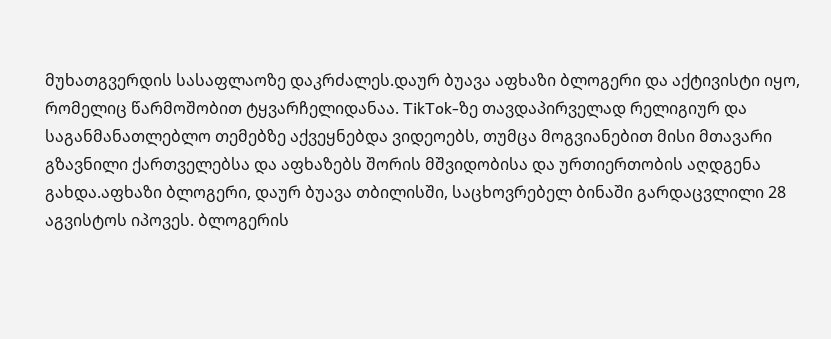მუხათგვერდის სასაფლაოზე დაკრძალეს.დაურ ბუავა აფხაზი ბლოგერი და აქტივისტი იყო, რომელიც წარმოშობით ტყვარჩელიდანაა. TikTok-ზე თავდაპირველად რელიგიურ და საგანმანათლებლო თემებზე აქვეყნებდა ვიდეოებს, თუმცა მოგვიანებით მისი მთავარი გზავნილი ქართველებსა და აფხაზებს შორის მშვიდობისა და ურთიერთობის აღდგენა გახდა.აფხაზი ბლოგერი, დაურ ბუავა თბილისში, საცხოვრებელ ბინაში გარდაცვლილი 28 აგვისტოს იპოვეს. ბლოგერის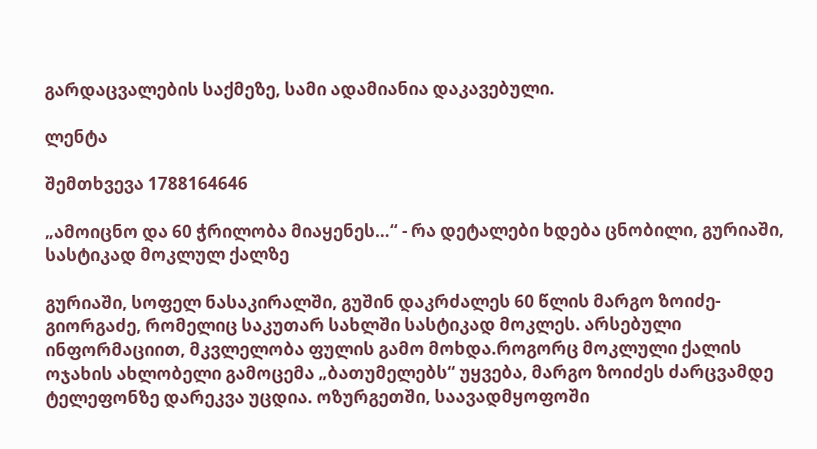გარდაცვალების საქმეზე, სამი ადამიანია დაკავებული.

ლენტა

შემთხვევა 1788164646

„ამოიცნო და 60 ჭრილობა მიაყენეს…“ - რა დეტალები ხდება ცნობილი, გურიაში, სასტიკად მოკლულ ქალზე

გურიაში, სოფელ ნასაკირალში, გუშინ დაკრძალეს 60 წლის მარგო ზოიძე-გიორგაძე, რომელიც საკუთარ სახლში სასტიკად მოკლეს. არსებული ინფორმაციით, მკვლელობა ფულის გამო მოხდა.როგორც მოკლული ქალის ოჯახის ახლობელი გამოცემა „ბათუმელებს“ უყვება, მარგო ზოიძეს ძარცვამდე ტელეფონზე დარეკვა უცდია. ოზურგეთში, საავადმყოფოში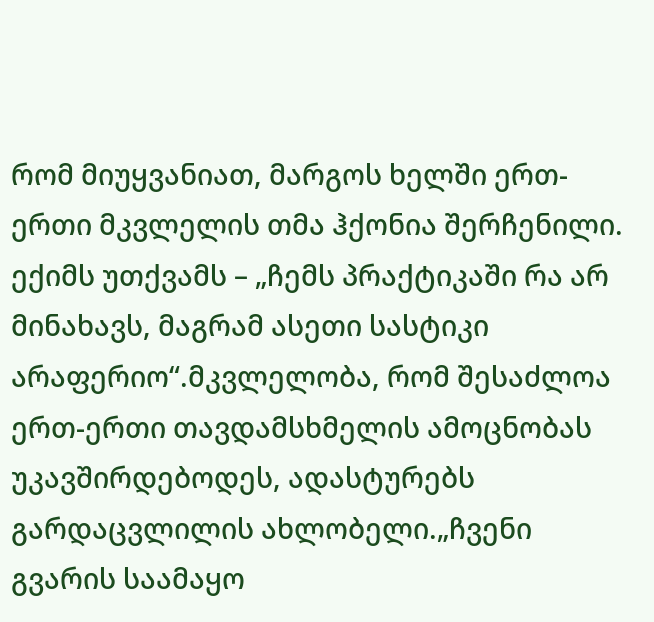რომ მიუყვანიათ, მარგოს ხელში ერთ-ერთი მკვლელის თმა ჰქონია შერჩენილი. ექიმს უთქვამს – „ჩემს პრაქტიკაში რა არ მინახავს, მაგრამ ასეთი სასტიკი არაფერიო“.მკვლელობა, რომ შესაძლოა ერთ-ერთი თავდამსხმელის ამოცნობას უკავშირდებოდეს, ადასტურებს გარდაცვლილის ახლობელი.„ჩვენი გვარის საამაყო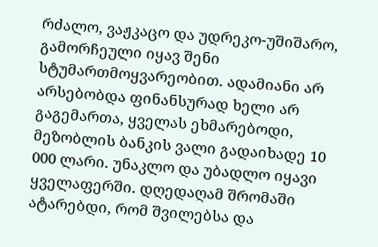რძალო, ვაჟკაცო და უდრეკო-უშიშარო, გამორჩეული იყავ შენი სტუმართმოყვარეობით. ადამიანი არ არსებობდა ფინანსურად ხელი არ გაგემართა, ყველას ეხმარებოდი, მეზობლის ბანკის ვალი გადაიხადე 10 000 ლარი. უნაკლო და უბადლო იყავი ყველაფერში. დღედაღამ შრომაში ატარებდი, რომ შვილებსა და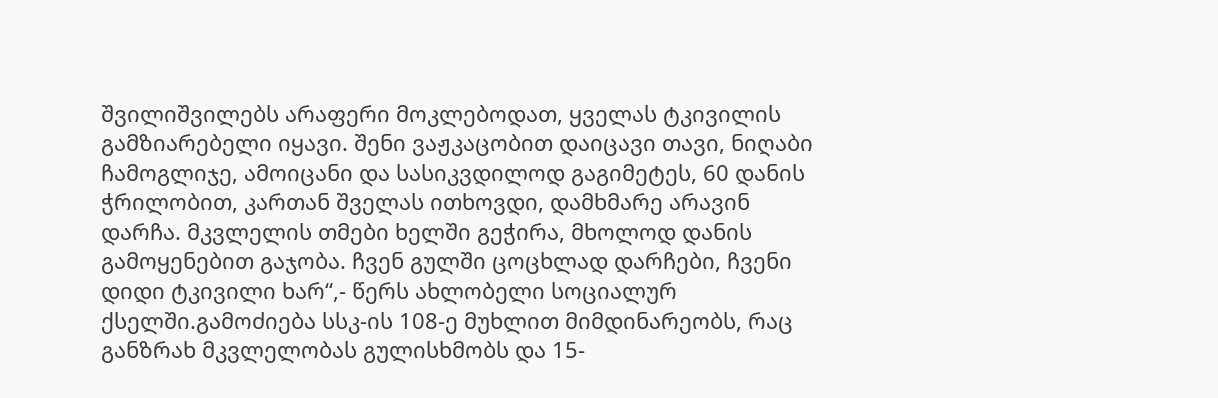შვილიშვილებს არაფერი მოკლებოდათ, ყველას ტკივილის გამზიარებელი იყავი. შენი ვაჟკაცობით დაიცავი თავი, ნიღაბი ჩამოგლიჯე, ამოიცანი და სასიკვდილოდ გაგიმეტეს, 60 დანის ჭრილობით, კართან შველას ითხოვდი, დამხმარე არავინ დარჩა. მკვლელის თმები ხელში გეჭირა, მხოლოდ დანის გამოყენებით გაჯობა. ჩვენ გულში ცოცხლად დარჩები, ჩვენი დიდი ტკივილი ხარ“,- წერს ახლობელი სოციალურ ქსელში.გამოძიება სსკ-ის 108-ე მუხლით მიმდინარეობს, რაც განზრახ მკვლელობას გულისხმობს და 15-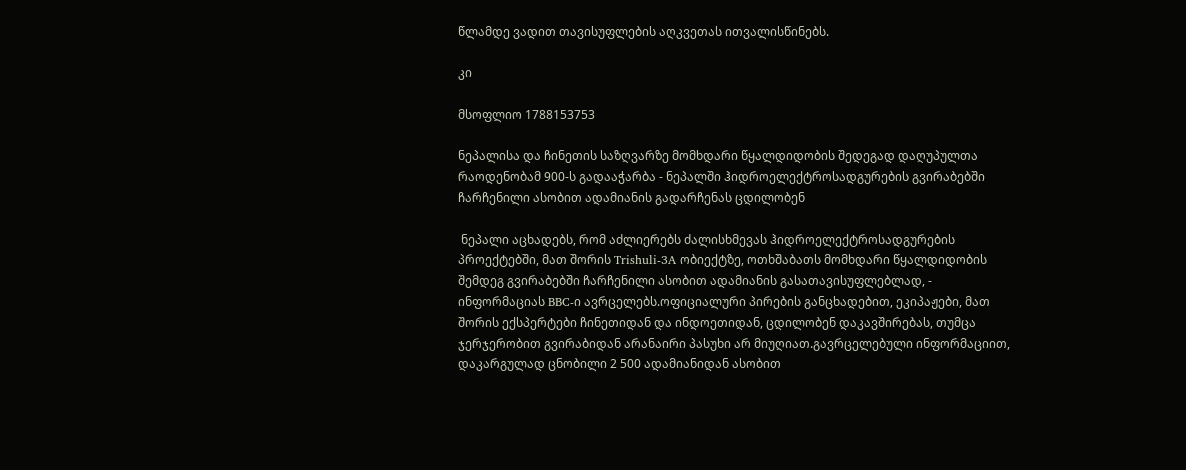წლამდე ვადით თავისუფლების აღკვეთას ითვალისწინებს.

კი

მსოფლიო 1788153753

ნეპალისა და ჩინეთის საზღვარზე მომხდარი წყალდიდობის შედეგად დაღუპულთა რაოდენობამ 900-ს გადააჭარბა - ნეპალში ჰიდროელექტროსადგურების გვირაბებში ჩარჩენილი ასობით ადამიანის გადარჩენას ცდილობენ

 ნეპალი აცხადებს, რომ აძლიერებს ძალისხმევას ჰიდროელექტროსადგურების პროექტებში, მათ შორის Trishuli-3A ობიექტზე, ოთხშაბათს მომხდარი წყალდიდობის შემდეგ გვირაბებში ჩარჩენილი ასობით ადამიანის გასათავისუფლებლად, - ინფორმაციას BBC-ი ავრცელებს.ოფიციალური პირების განცხადებით, ეკიპაჟები, მათ შორის ექსპერტები ჩინეთიდან და ინდოეთიდან, ცდილობენ დაკავშირებას, თუმცა ჯერჯერობით გვირაბიდან არანაირი პასუხი არ მიუღიათ.გავრცელებული ინფორმაციით, დაკარგულად ცნობილი 2 500 ადამიანიდან ასობით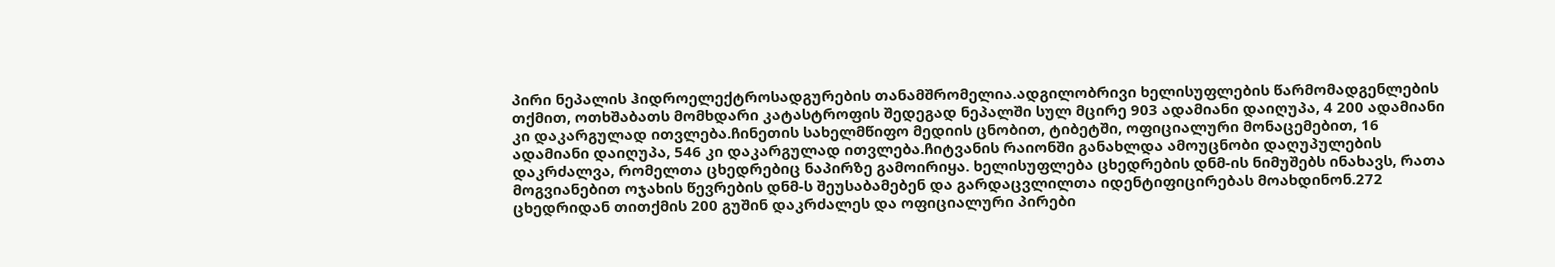პირი ნეპალის ჰიდროელექტროსადგურების თანამშრომელია.ადგილობრივი ხელისუფლების წარმომადგენლების თქმით, ოთხშაბათს მომხდარი კატასტროფის შედეგად ნეპალში სულ მცირე 903 ადამიანი დაიღუპა, 4 200 ადამიანი კი დაკარგულად ითვლება.ჩინეთის სახელმწიფო მედიის ცნობით, ტიბეტში, ოფიციალური მონაცემებით, 16 ადამიანი დაიღუპა, 546 კი დაკარგულად ითვლება.ჩიტვანის რაიონში განახლდა ამოუცნობი დაღუპულების დაკრძალვა, რომელთა ცხედრებიც ნაპირზე გამოირიყა. ხელისუფლება ცხედრების დნმ-ის ნიმუშებს ინახავს, რათა მოგვიანებით ოჯახის წევრების დნმ-ს შეუსაბამებენ და გარდაცვლილთა იდენტიფიცირებას მოახდინონ.272 ცხედრიდან თითქმის 200 გუშინ დაკრძალეს და ოფიციალური პირები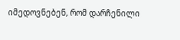იმედოვნებენ, რომ დარჩენილი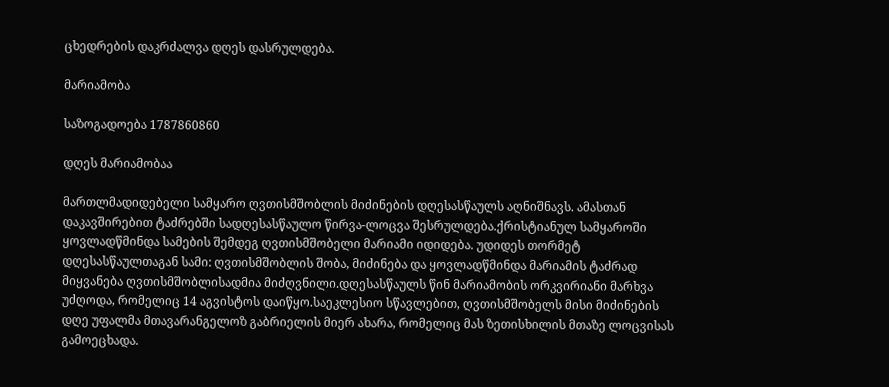ცხედრების დაკრძალვა დღეს დასრულდება.

მარიამობა

საზოგადოება 1787860860

დღეს მარიამობაა

მართლმადიდებელი სამყარო ღვთისმშობლის მიძინების დღესასწაულს აღნიშნავს. ამასთან დაკავშირებით ტაძრებში სადღესასწაულო წირვა-ლოცვა შესრულდება.ქრისტიანულ სამყაროში ყოვლადწმინდა სამების შემდეგ ღვთისმშობელი მარიამი იდიდება. უდიდეს თორმეტ დღესასწაულთაგან სამი: ღვთისმშობლის შობა, მიძინება და ყოვლადწმინდა მარიამის ტაძრად მიყვანება ღვთისმშობლისადმია მიძღვნილი.დღესასწაულს წინ მარიამობის ორკვირიანი მარხვა უძღოდა, რომელიც 14 აგვისტოს დაიწყო.საეკლესიო სწავლებით, ღვთისმშობელს მისი მიძინების დღე უფალმა მთავარანგელოზ გაბრიელის მიერ ახარა, რომელიც მას ზეთისხილის მთაზე ლოცვისას გამოეცხადა.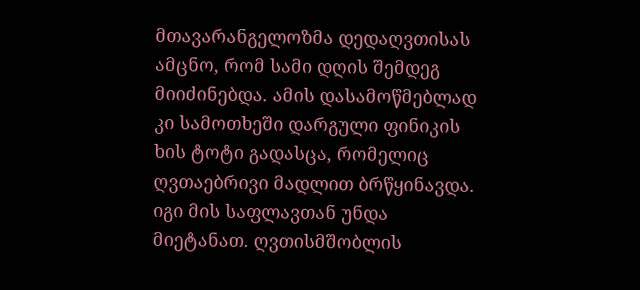მთავარანგელოზმა დედაღვთისას ამცნო, რომ სამი დღის შემდეგ მიიძინებდა. ამის დასამოწმებლად კი სამოთხეში დარგული ფინიკის ხის ტოტი გადასცა, რომელიც ღვთაებრივი მადლით ბრწყინავდა. იგი მის საფლავთან უნდა მიეტანათ. ღვთისმშობლის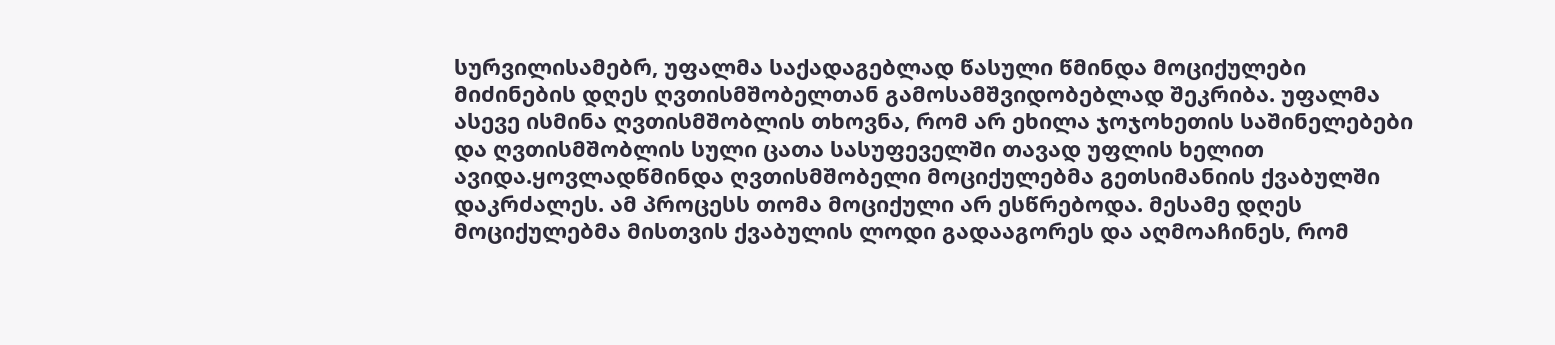სურვილისამებრ, უფალმა საქადაგებლად წასული წმინდა მოციქულები მიძინების დღეს ღვთისმშობელთან გამოსამშვიდობებლად შეკრიბა. უფალმა ასევე ისმინა ღვთისმშობლის თხოვნა, რომ არ ეხილა ჯოჯოხეთის საშინელებები და ღვთისმშობლის სული ცათა სასუფეველში თავად უფლის ხელით ავიდა.ყოვლადწმინდა ღვთისმშობელი მოციქულებმა გეთსიმანიის ქვაბულში დაკრძალეს. ამ პროცესს თომა მოციქული არ ესწრებოდა. მესამე დღეს მოციქულებმა მისთვის ქვაბულის ლოდი გადააგორეს და აღმოაჩინეს, რომ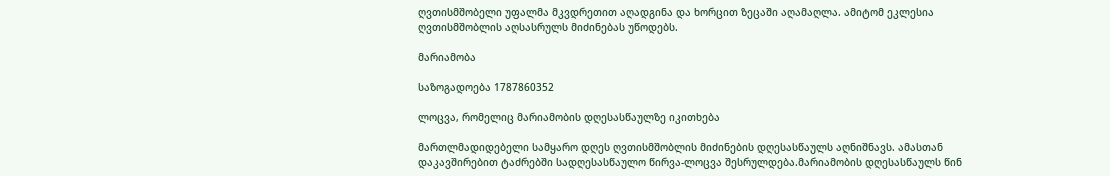ღვთისმშობელი უფალმა მკვდრეთით აღადგინა და ხორცით ზეცაში აღამაღლა. ამიტომ ეკლესია ღვთისმშობლის აღსასრულს მიძინებას უწოდებს.

მარიამობა

საზოგადოება 1787860352

ლოცვა, რომელიც მარიამობის დღესასწაულზე იკითხება

მართლმადიდებელი სამყარო დღეს ღვთისმშობლის მიძინების დღესასწაულს აღნიშნავს. ამასთან დაკავშირებით ტაძრებში სადღესასწაულო წირვა-ლოცვა შესრულდება.მარიამობის დღესასწაულს წინ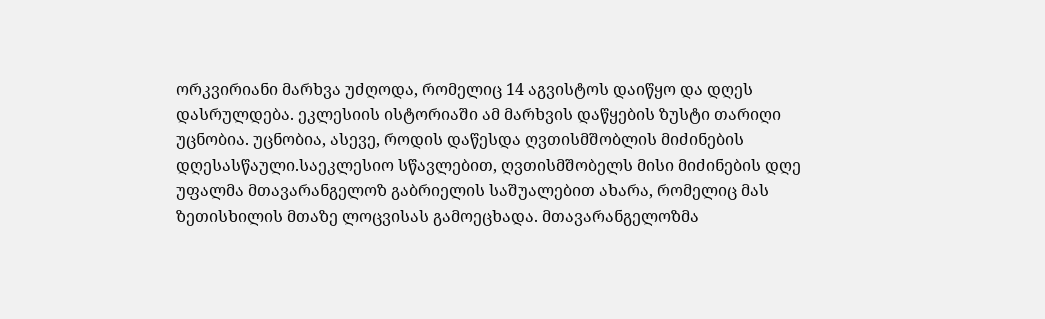ორკვირიანი მარხვა უძღოდა, რომელიც 14 აგვისტოს დაიწყო და დღეს დასრულდება. ეკლესიის ისტორიაში ამ მარხვის დაწყების ზუსტი თარიღი უცნობია. უცნობია, ასევე, როდის დაწესდა ღვთისმშობლის მიძინების დღესასწაული.საეკლესიო სწავლებით, ღვთისმშობელს მისი მიძინების დღე უფალმა მთავარანგელოზ გაბრიელის საშუალებით ახარა, რომელიც მას ზეთისხილის მთაზე ლოცვისას გამოეცხადა. მთავარანგელოზმა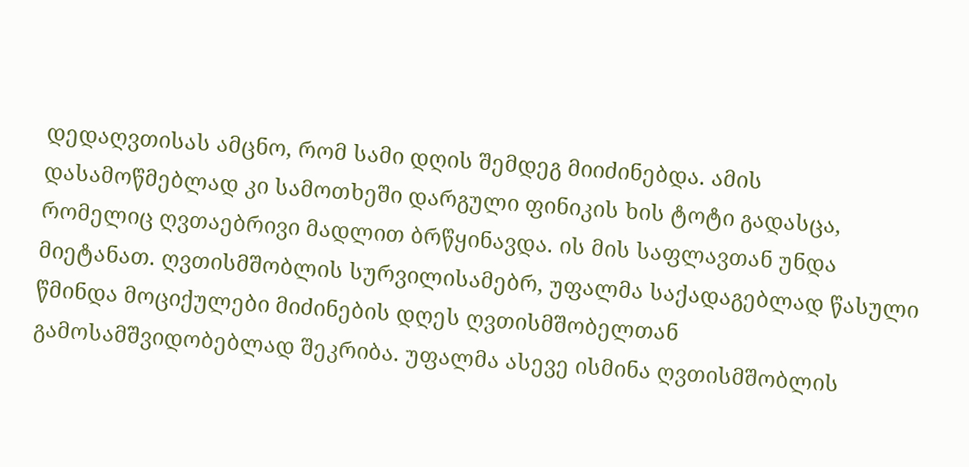დედაღვთისას ამცნო, რომ სამი დღის შემდეგ მიიძინებდა. ამის დასამოწმებლად კი სამოთხეში დარგული ფინიკის ხის ტოტი გადასცა, რომელიც ღვთაებრივი მადლით ბრწყინავდა. ის მის საფლავთან უნდა მიეტანათ. ღვთისმშობლის სურვილისამებრ, უფალმა საქადაგებლად წასული წმინდა მოციქულები მიძინების დღეს ღვთისმშობელთან გამოსამშვიდობებლად შეკრიბა. უფალმა ასევე ისმინა ღვთისმშობლის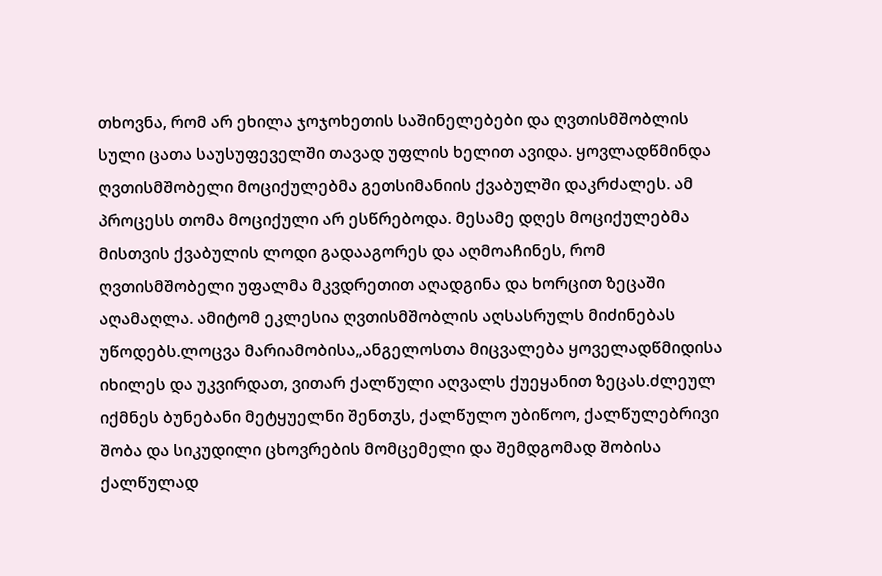თხოვნა, რომ არ ეხილა ჯოჯოხეთის საშინელებები და ღვთისმშობლის სული ცათა საუსუფეველში თავად უფლის ხელით ავიდა. ყოვლადწმინდა ღვთისმშობელი მოციქულებმა გეთსიმანიის ქვაბულში დაკრძალეს. ამ პროცესს თომა მოციქული არ ესწრებოდა. მესამე დღეს მოციქულებმა მისთვის ქვაბულის ლოდი გადააგორეს და აღმოაჩინეს, რომ ღვთისმშობელი უფალმა მკვდრეთით აღადგინა და ხორცით ზეცაში აღამაღლა. ამიტომ ეკლესია ღვთისმშობლის აღსასრულს მიძინებას უწოდებს.ლოცვა მარიამობისა„ანგელოსთა მიცვალება ყოველადწმიდისა იხილეს და უკვირდათ, ვითარ ქალწული აღვალს ქუეყანით ზეცას.ძლეულ იქმნეს ბუნებანი მეტყუელნი შენთჳს, ქალწულო უბიწოო, ქალწულებრივი შობა და სიკუდილი ცხოვრების მომცემელი და შემდგომად შობისა ქალწულად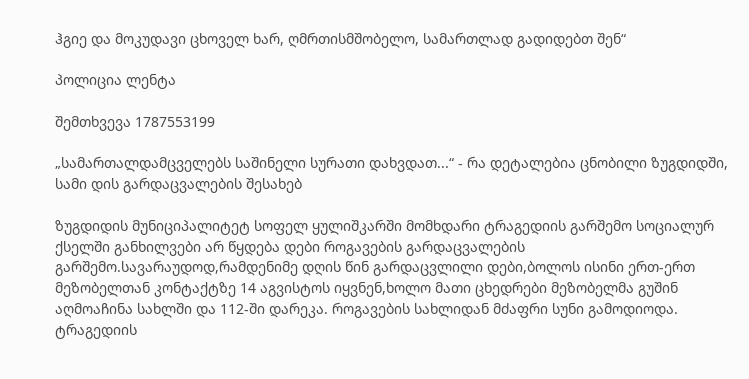ჰგიე და მოკუდავი ცხოველ ხარ, ღმრთისმშობელო, სამართლად გადიდებთ შენ“

პოლიცია ლენტა

შემთხვევა 1787553199

„სამართალდამცველებს საშინელი სურათი დახვდათ...“ - რა დეტალებია ცნობილი ზუგდიდში, სამი დის გარდაცვალების შესახებ

ზუგდიდის მუნიციპალიტეტ სოფელ ყულიშკარში მომხდარი ტრაგედიის გარშემო სოციალურ ქსელში განხილვები არ წყდება დები როგავების გარდაცვალების გარშემო.სავარაუდოდ,რამდენიმე დღის წინ გარდაცვლილი დები,ბოლოს ისინი ერთ-ერთ მეზობელთან კონტაქტზე 14 აგვისტოს იყვნენ,ხოლო მათი ცხედრები მეზობელმა გუშინ აღმოაჩინა სახლში და 112-ში დარეკა. როგავების სახლიდან მძაფრი სუნი გამოდიოდა. ტრაგედიის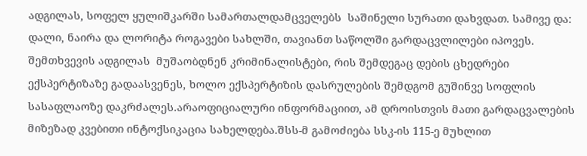ადგილას, სოფელ ყულიშკარში სამართალდამცველებს  საშინელი სურათი დახვდათ. სამივე და: დალი, ნაირა და ლორიტა როგავები სახლში, თავიანთ საწოლში გარდაცვლილები იპოვეს. შემთხვევის ადგილას  მუშაობდნენ კრიმინალისტები, რის შემდეგაც დების ცხედრები ექსპერტიზაზე გადაასვენეს, ხოლო ექსპერტიზის დასრულების შემდგომ გუშინვე სოფლის სასაფლაოზე დაკრძალეს.არაოფიციალური ინფორმაციით, ამ დროისთვის მათი გარდაცვალების მიზეზად კვებითი ინტოქსიკაცია სახელდება.შსს-მ გამოძიება სსკ-ის 115-ე მუხლით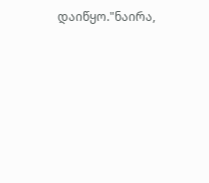დაიწყო."ნაირა,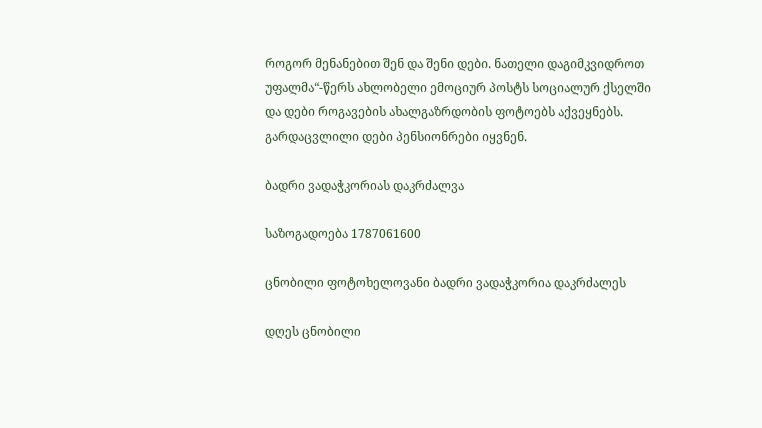როგორ მენანებით შენ და შენი დები. ნათელი დაგიმკვიდროთ უფალმა“-წერს ახლობელი ემოციურ პოსტს სოციალურ ქსელში და დები როგავების ახალგაზრდობის ფოტოებს აქვეყნებს. გარდაცვლილი დები პენსიონრები იყვნენ.

ბადრი ვადაჭკორიას დაკრძალვა

საზოგადოება 1787061600

ცნობილი ფოტოხელოვანი ბადრი ვადაჭკორია დაკრძალეს

დღეს ცნობილი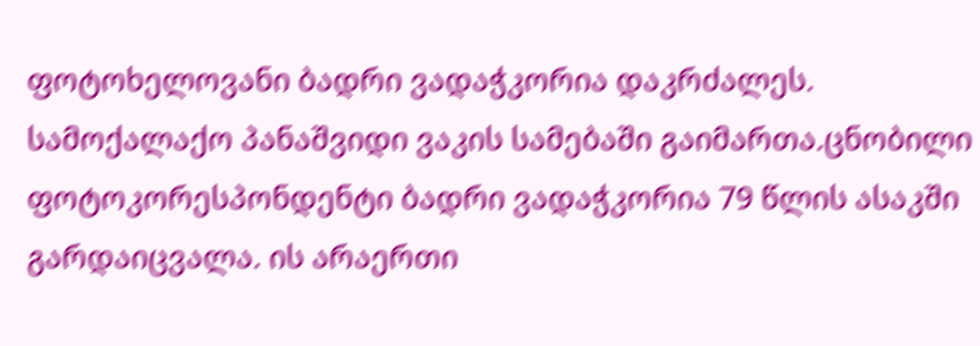ფოტოხელოვანი ბადრი ვადაჭკორია დაკრძალეს. სამოქალაქო პანაშვიდი ვაკის სამებაში გაიმართა.ცნობილი ფოტოკორესპონდენტი ბადრი ვადაჭკორია 79 წლის ასაკში გარდაიცვალა. ის არაერთი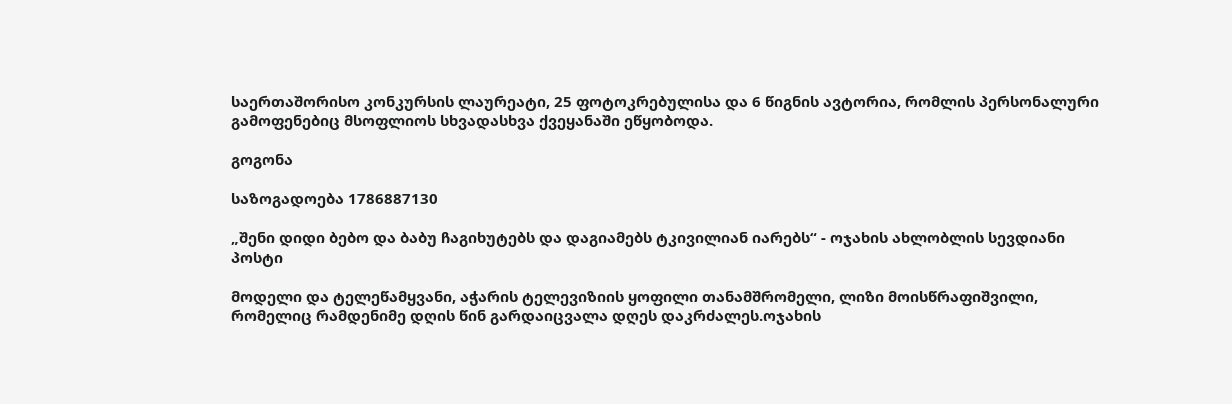საერთაშორისო კონკურსის ლაურეატი, 25 ფოტოკრებულისა და 6 წიგნის ავტორია, რომლის პერსონალური გამოფენებიც მსოფლიოს სხვადასხვა ქვეყანაში ეწყობოდა.

გოგონა

საზოგადოება 1786887130

„შენი დიდი ბებო და ბაბუ ჩაგიხუტებს და დაგიამებს ტკივილიან იარებს“ - ოჯახის ახლობლის სევდიანი პოსტი

მოდელი და ტელეწამყვანი, აჭარის ტელევიზიის ყოფილი თანამშრომელი, ლიზი მოისწრაფიშვილი, რომელიც რამდენიმე დღის წინ გარდაიცვალა დღეს დაკრძალეს.ოჯახის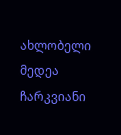ახლობელი მედეა ჩარკვიანი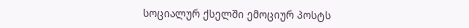სოციალურ ქსელში ემოციურ პოსტს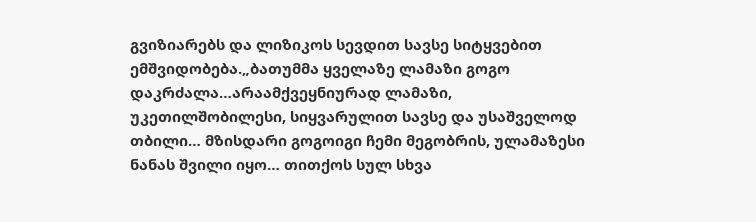გვიზიარებს და ლიზიკოს სევდით სავსე სიტყვებით ემშვიდობება.„ბათუმმა ყველაზე ლამაზი გოგო დაკრძალა…არაამქვეყნიურად ლამაზი, უკეთილშობილესი, სიყვარულით სავსე და უსაშველოდ თბილი… მზისდარი გოგოიგი ჩემი მეგობრის, ულამაზესი ნანას შვილი იყო… თითქოს სულ სხვა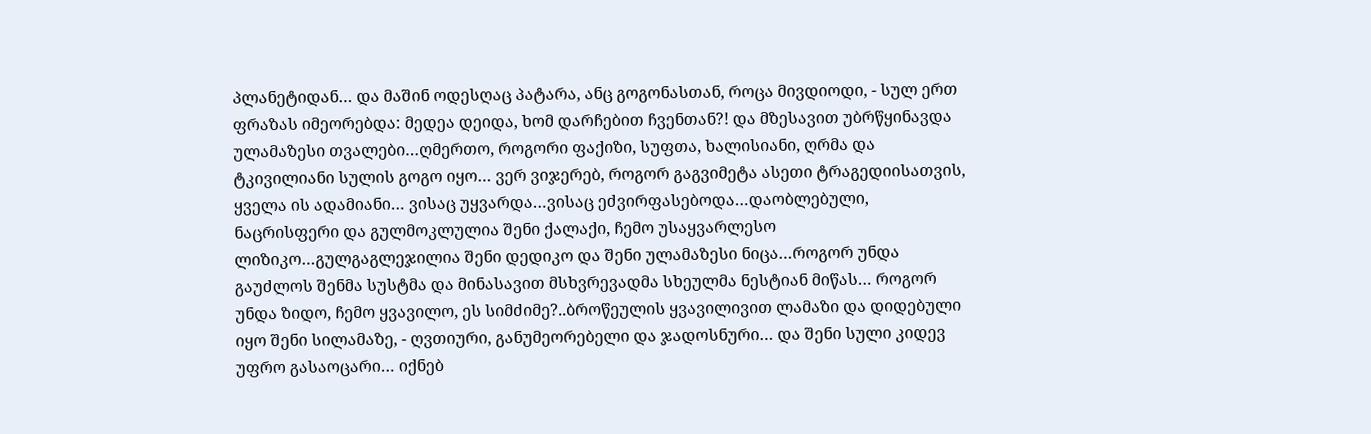პლანეტიდან… და მაშინ ოდესღაც პატარა, ანც გოგონასთან, როცა მივდიოდი, - სულ ერთ ფრაზას იმეორებდა: მედეა დეიდა, ხომ დარჩებით ჩვენთან?! და მზესავით უბრწყინავდა ულამაზესი თვალები…ღმერთო, როგორი ფაქიზი, სუფთა, ხალისიანი, ღრმა და ტკივილიანი სულის გოგო იყო… ვერ ვიჯერებ, როგორ გაგვიმეტა ასეთი ტრაგედიისათვის, ყველა ის ადამიანი… ვისაც უყვარდა…ვისაც ეძვირფასებოდა…დაობლებული, ნაცრისფერი და გულმოკლულია შენი ქალაქი, ჩემო უსაყვარლესო ლიზიკო…გულგაგლეჯილია შენი დედიკო და შენი ულამაზესი ნიცა…როგორ უნდა გაუძლოს შენმა სუსტმა და მინასავით მსხვრევადმა სხეულმა ნესტიან მიწას… როგორ უნდა ზიდო, ჩემო ყვავილო, ეს სიმძიმე?..ბროწეულის ყვავილივით ლამაზი და დიდებული იყო შენი სილამაზე, - ღვთიური, განუმეორებელი და ჯადოსნური… და შენი სული კიდევ უფრო გასაოცარი… იქნებ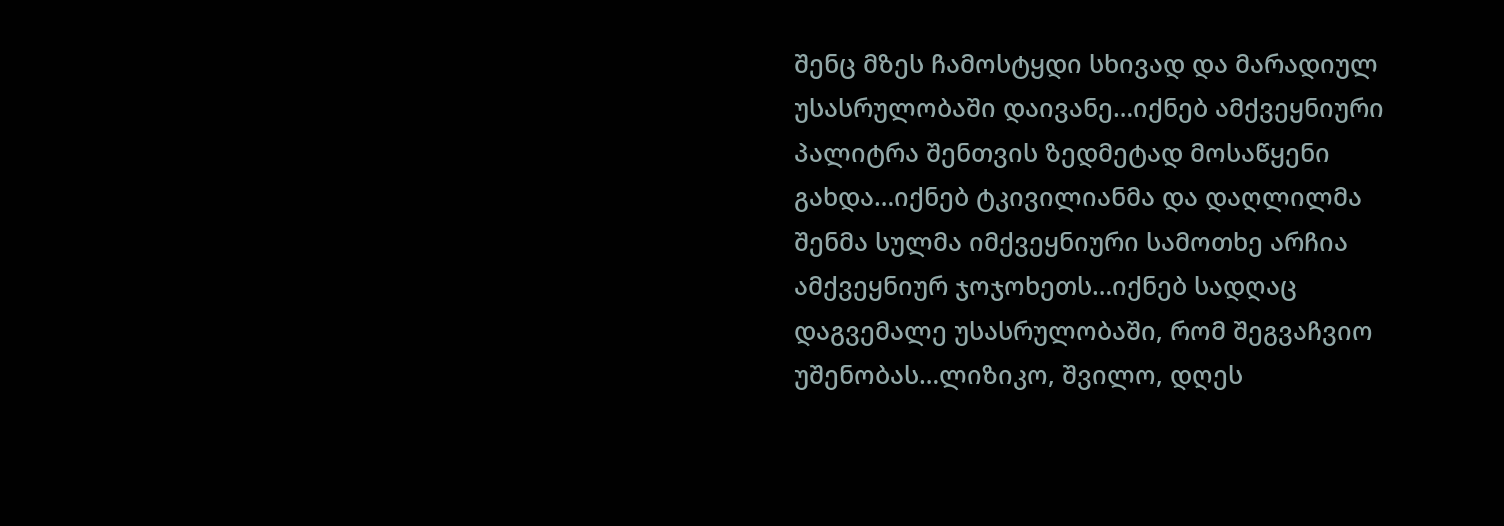შენც მზეს ჩამოსტყდი სხივად და მარადიულ უსასრულობაში დაივანე…იქნებ ამქვეყნიური პალიტრა შენთვის ზედმეტად მოსაწყენი გახდა…იქნებ ტკივილიანმა და დაღლილმა შენმა სულმა იმქვეყნიური სამოთხე არჩია ამქვეყნიურ ჯოჯოხეთს…იქნებ სადღაც დაგვემალე უსასრულობაში, რომ შეგვაჩვიო უშენობას…ლიზიკო, შვილო, დღეს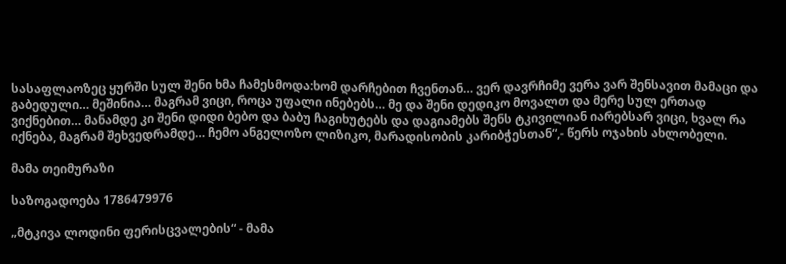სასაფლაოზეც ყურში სულ შენი ხმა ჩამესმოდა:ხომ დარჩებით ჩვენთან… ვერ დავრჩიმე ვერა ვარ შენსავით მამაცი და გაბედული… მეშინია… მაგრამ ვიცი, როცა უფალი ინებებს… მე და შენი დედიკო მოვალთ და მერე სულ ერთად ვიქნებით… მანამდე კი შენი დიდი ბებო და ბაბუ ჩაგიხუტებს და დაგიამებს შენს ტკივილიან იარებსარ ვიცი, ხვალ რა იქნება, მაგრამ შეხვედრამდე… ჩემო ანგელოზო ლიზიკო, მარადისობის კარიბჭესთან“,- წერს ოჯახის ახლობელი.

მამა თეიმურაზი

საზოგადოება 1786479976

„მტკივა ლოდინი ფერისცვალების“ - მამა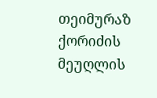თეიმურაზ ქორიძის მეუღლის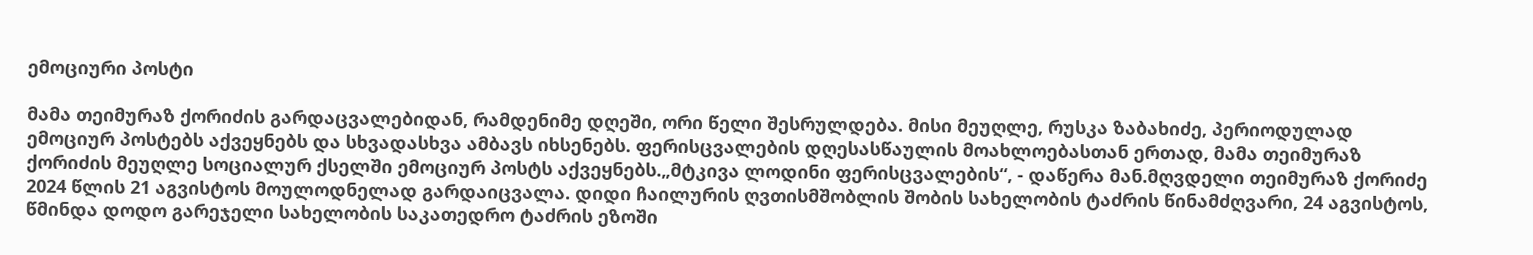ემოციური პოსტი

მამა თეიმურაზ ქორიძის გარდაცვალებიდან, რამდენიმე დღეში, ორი წელი შესრულდება. მისი მეუღლე, რუსკა ზაბახიძე, პერიოდულად ემოციურ პოსტებს აქვეყნებს და სხვადასხვა ამბავს იხსენებს. ფერისცვალების დღესასწაულის მოახლოებასთან ერთად, მამა თეიმურაზ ქორიძის მეუღლე სოციალურ ქსელში ემოციურ პოსტს აქვეყნებს.„მტკივა ლოდინი ფერისცვალების“, - დაწერა მან.მღვდელი თეიმურაზ ქორიძე 2024 წლის 21 აგვისტოს მოულოდნელად გარდაიცვალა. დიდი ჩაილურის ღვთისმშობლის შობის სახელობის ტაძრის წინამძღვარი, 24 აგვისტოს, წმინდა დოდო გარეჯელი სახელობის საკათედრო ტაძრის ეზოში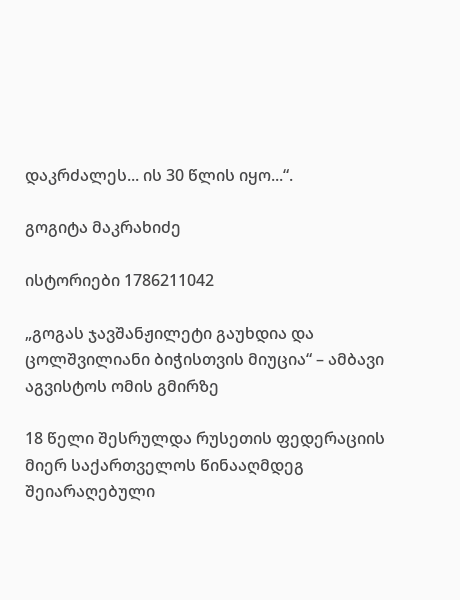დაკრძალეს... ის 30 წლის იყო...“.

გოგიტა მაკრახიძე

ისტორიები 1786211042

„გოგას ჯავშანჟილეტი გაუხდია და ცოლშვილიანი ბიჭისთვის მიუცია“ – ამბავი აგვისტოს ომის გმირზე

18 წელი შესრულდა რუსეთის ფედერაციის მიერ საქართველოს წინააღმდეგ შეიარაღებული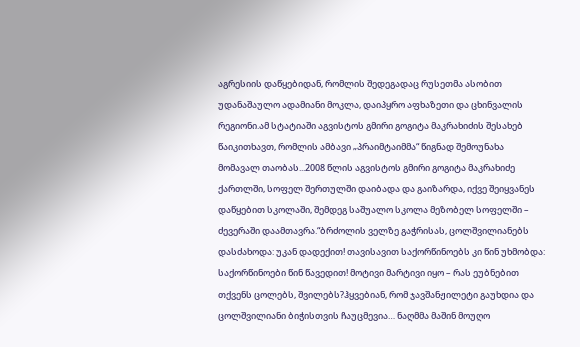აგრესიის დაწყებიდან, რომლის შედეგადაც რუსეთმა ასობით უდანაშაულო ადამიანი მოკლა, დაიპყრო აფხაზეთი და ცხინვალის რეგიონი.ამ სტატიაში აგვისტოს გმირი გოგიტა მაკრახიძის შესახებ წაიკითხავთ, რომლის ამბავი „პრაიმტაიმმა“ წიგნად შემოუნახა მომავალ თაობას...2008 წლის აგვისტოს გმირი გოგიტა მაკრახიძე ქართლში, სოფელ შერთულში დაიბადა და გაიზარდა, იქვე შეიყვანეს დაწყებით სკოლაში, შემდეგ საშუალო სკოლა მეზობელ სოფელში – ძევერაში დაამთავრა.“ბრძოლის ველზე გაჭრისას, ცოლშვილიანებს დასძახოდა: უკან დადექით! თავისავით საქორწინოებს კი წინ უხმობდა: საქორწინოები წინ წავედით! მოტივი მარტივი იყო – რას ეუბნებით თქვენს ცოლებს, შვილებს?ჰყვებიან, რომ ჯავშანჟილეტი გაუხდია და ცოლშვილიანი ბიჭისთვის ჩაუცმევია… ნაღმმა მაშინ მოუღო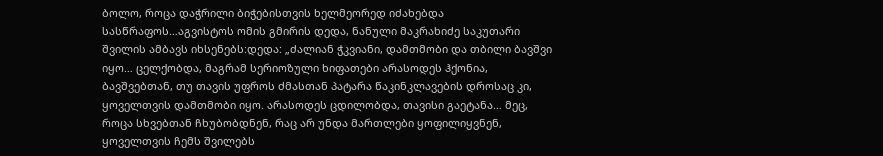ბოლო, როცა დაჭრილი ბიჭებისთვის ხელმეორედ იძახებდა სასწრაფოს…აგვისტოს ომის გმირის დედა, ნანული მაკრახიძე საკუთარი შვილის ამბავს იხსენებს:დედა: „ძალიან ჭკვიანი, დამთმობი და თბილი ბავშვი იყო… ცელქობდა, მაგრამ სერიოზული ხიფათები არასოდეს ჰქონია, ბავშვებთან, თუ თავის უფროს ძმასთან პატარა წაკინკლავების დროსაც კი, ყოველთვის დამთმობი იყო. არასოდეს ცდილობდა, თავისი გაეტანა… მეც, როცა სხვებთან ჩხუბობდნენ, რაც არ უნდა მართლები ყოფილიყვნენ, ყოველთვის ჩემს შვილებს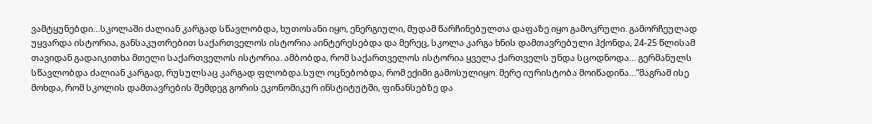ვამტყუნებდი…სკოლაში ძალიან კარგად სწავლობდა, ხუთოსანი იყო, ენერგიული, მუდამ წარჩინებულთა დაფაზე იყო გამოკრული. გამორჩეულად უყვარდა ისტორია, განსაკუთრებით საქართველოს ისტორია აინტერესებდა და მერეც, სკოლა კარგა ხნის დამთავრებული ჰქონდა, 24-25 წლისამ თავიდან გადაიკითხა მთელი საქართველოს ისტორია. ამბობდა, რომ საქართველოს ისტორია ყველა ქართველს უნდა სცოდნოდა… გერმანულს სწავლობდა ძალიან კარგად, რუსულსაც კარგად ფლობდა.სულ ოცნებობდა, რომ ექიმი გამოსულიყო. მერე იურისტობა მოიწადინა…“მაგრამ ისე მოხდა, რომ სკოლის დამთავრების შემდეგ გორის ეკონომიკურ ინსტიტუტში, ფინანსებზე და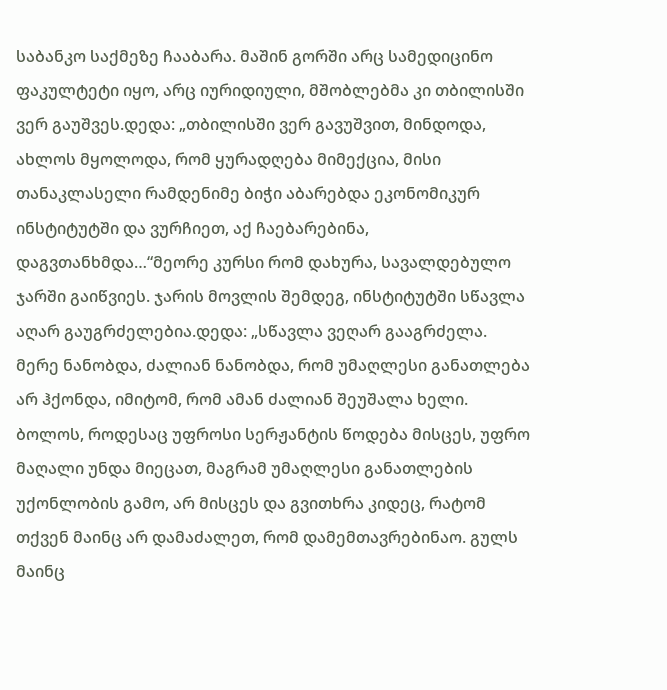საბანკო საქმეზე ჩააბარა. მაშინ გორში არც სამედიცინო ფაკულტეტი იყო, არც იურიდიული, მშობლებმა კი თბილისში ვერ გაუშვეს.დედა: „თბილისში ვერ გავუშვით, მინდოდა, ახლოს მყოლოდა, რომ ყურადღება მიმექცია, მისი თანაკლასელი რამდენიმე ბიჭი აბარებდა ეკონომიკურ ინსტიტუტში და ვურჩიეთ, აქ ჩაებარებინა, დაგვთანხმდა…“მეორე კურსი რომ დახურა, სავალდებულო ჯარში გაიწვიეს. ჯარის მოვლის შემდეგ, ინსტიტუტში სწავლა აღარ გაუგრძელებია.დედა: „სწავლა ვეღარ გააგრძელა. მერე ნანობდა, ძალიან ნანობდა, რომ უმაღლესი განათლება არ ჰქონდა, იმიტომ, რომ ამან ძალიან შეუშალა ხელი. ბოლოს, როდესაც უფროსი სერჟანტის წოდება მისცეს, უფრო მაღალი უნდა მიეცათ, მაგრამ უმაღლესი განათლების უქონლობის გამო, არ მისცეს და გვითხრა კიდეც, რატომ თქვენ მაინც არ დამაძალეთ, რომ დამემთავრებინაო. გულს მაინც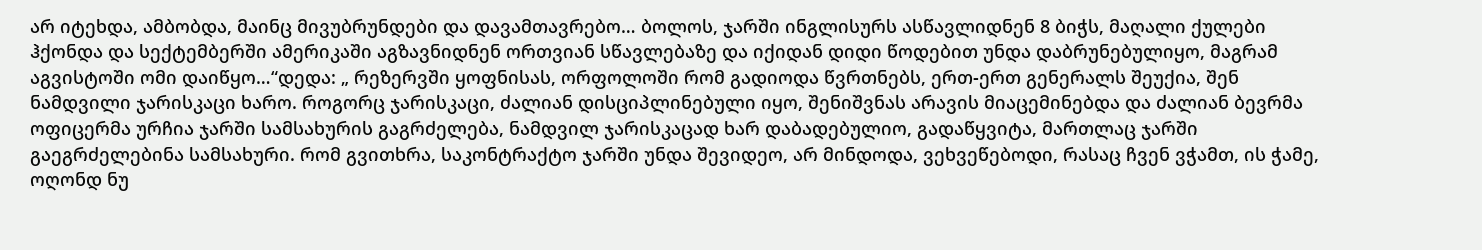არ იტეხდა, ამბობდა, მაინც მივუბრუნდები და დავამთავრებო… ბოლოს, ჯარში ინგლისურს ასწავლიდნენ 8 ბიჭს, მაღალი ქულები ჰქონდა და სექტემბერში ამერიკაში აგზავნიდნენ ორთვიან სწავლებაზე და იქიდან დიდი წოდებით უნდა დაბრუნებულიყო, მაგრამ აგვისტოში ომი დაიწყო…“დედა: „ რეზერვში ყოფნისას, ორფოლოში რომ გადიოდა წვრთნებს, ერთ-ერთ გენერალს შეუქია, შენ ნამდვილი ჯარისკაცი ხარო. როგორც ჯარისკაცი, ძალიან დისციპლინებული იყო, შენიშვნას არავის მიაცემინებდა და ძალიან ბევრმა ოფიცერმა ურჩია ჯარში სამსახურის გაგრძელება, ნამდვილ ჯარისკაცად ხარ დაბადებულიო, გადაწყვიტა, მართლაც ჯარში გაეგრძელებინა სამსახური. რომ გვითხრა, საკონტრაქტო ჯარში უნდა შევიდეო, არ მინდოდა, ვეხვეწებოდი, რასაც ჩვენ ვჭამთ, ის ჭამე, ოღონდ ნუ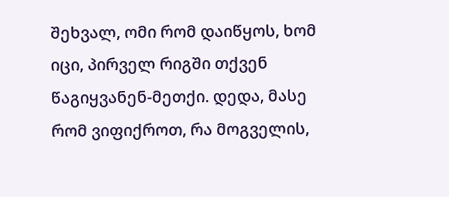შეხვალ, ომი რომ დაიწყოს, ხომ იცი, პირველ რიგში თქვენ წაგიყვანენ-მეთქი. დედა, მასე რომ ვიფიქროთ, რა მოგველის,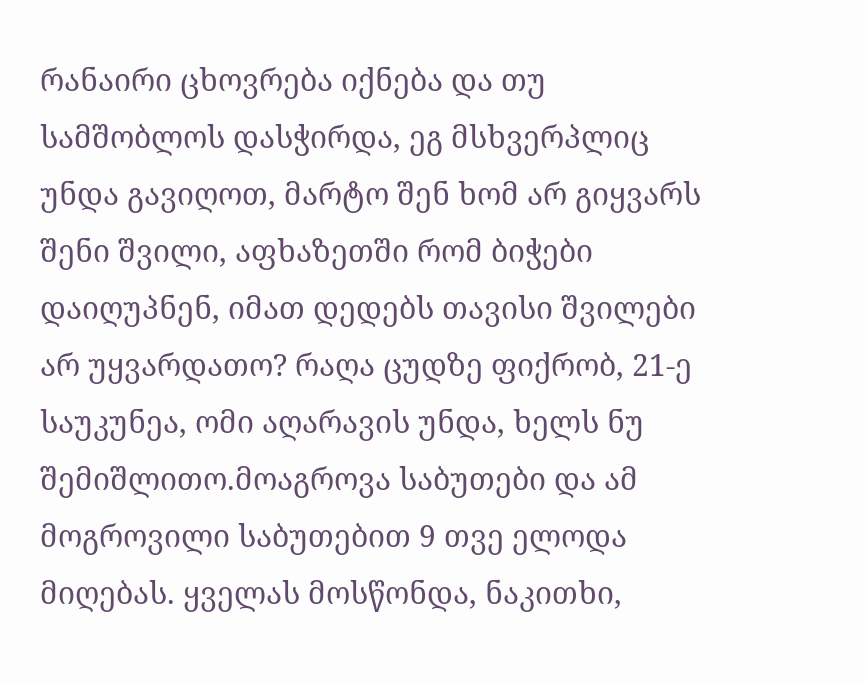რანაირი ცხოვრება იქნება და თუ სამშობლოს დასჭირდა, ეგ მსხვერპლიც უნდა გავიღოთ, მარტო შენ ხომ არ გიყვარს შენი შვილი, აფხაზეთში რომ ბიჭები დაიღუპნენ, იმათ დედებს თავისი შვილები არ უყვარდათო? რაღა ცუდზე ფიქრობ, 21-ე საუკუნეა, ომი აღარავის უნდა, ხელს ნუ შემიშლითო.მოაგროვა საბუთები და ამ მოგროვილი საბუთებით 9 თვე ელოდა მიღებას. ყველას მოსწონდა, ნაკითხი,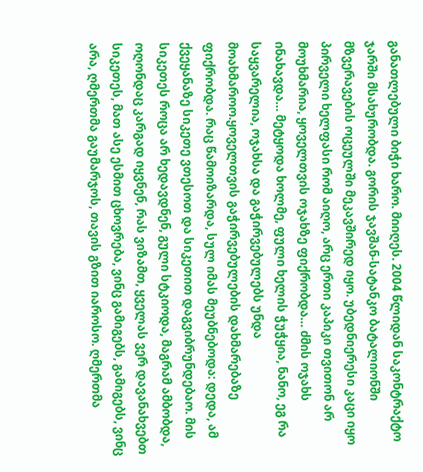განათლებული ბიჭი ხარო. მიიღეს. 2004 წლიდან საკონტრაქტო ჯარში მსახურობდა. გორის ჯავშან-სატანკო ბატალიონში მზვერავების ოცეულში მეკავშირედ იყო. უბედნიერესი კაცი იყო პირველი ხელფასი რომ აიღო, არც ერთი კაპიკი თვითონ არ მოუხმარია, ყოველთვის ოჯახზე ფიქრობდა… ძმის ოჯახს ინახავდა… მეტყოდა ხოლმე, ფული ხელის ჭუჭყია, ნანო, ეგ რა საყვარელია, ოჯახსა და გაჭირვებულებს უნდა მოახმაროო.ყოველთვის გაჭირვებულების დახმარებაზე ფიქრობდა. რაც წამოიზარდა, სულ იმას მეუბნებოდა: დედა, ამ ქვეყანაზე სიკეთე ვთესოთ და სიკეთით დაგვიბრუნდებაო. მის სიკეთეს როცა არ ხედავდნენ, გული სტკიოდა, მაგრამ ამბობდა, ოღონდაც კარგად იყვნენ, რას ვიზამთ, ყველას ვერ დავანახვებთ სიკეთეს, მათ ასე ესმით ცხოვრება, ვინც გამიგებს, გამიგებს, ვინც არა, ღმერთმა გაუმარჯოს, თავის გზით იაროსო. ღმერთმა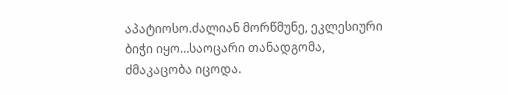აპატიოსო.ძალიან მორწმუნე, ეკლესიური ბიჭი იყო…საოცარი თანადგომა, ძმაკაცობა იცოდა.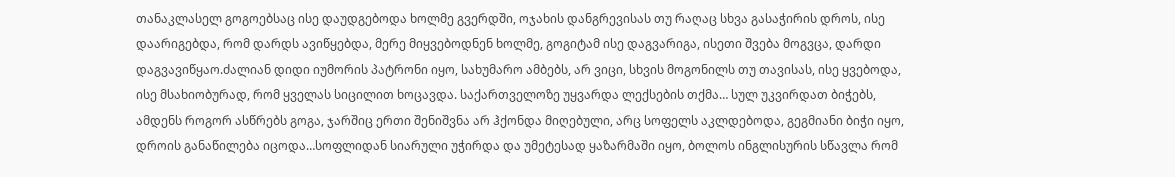თანაკლასელ გოგოებსაც ისე დაუდგებოდა ხოლმე გვერდში, ოჯახის დანგრევისას თუ რაღაც სხვა გასაჭირის დროს, ისე დაარიგებდა, რომ დარდს ავიწყებდა, მერე მიყვებოდნენ ხოლმე, გოგიტამ ისე დაგვარიგა, ისეთი შვება მოგვცა, დარდი დაგვავიწყაო.ძალიან დიდი იუმორის პატრონი იყო, სახუმარო ამბებს, არ ვიცი, სხვის მოგონილს თუ თავისას, ისე ყვებოდა, ისე მსახიობურად, რომ ყველას სიცილით ხოცავდა. საქართველოზე უყვარდა ლექსების თქმა… სულ უკვირდათ ბიჭებს, ამდენს როგორ ასწრებს გოგა, ჯარშიც ერთი შენიშვნა არ ჰქონდა მიღებული, არც სოფელს აკლდებოდა, გეგმიანი ბიჭი იყო, დროის განაწილება იცოდა…სოფლიდან სიარული უჭირდა და უმეტესად ყაზარმაში იყო, ბოლოს ინგლისურის სწავლა რომ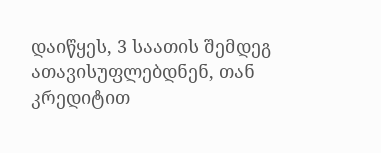დაიწყეს, 3 საათის შემდეგ ათავისუფლებდნენ, თან კრედიტით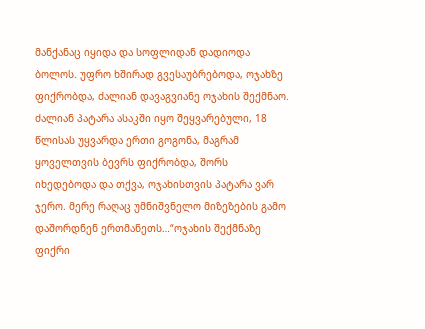მანქანაც იყიდა და სოფლიდან დადიოდა ბოლოს. უფრო ხშირად გვესაუბრებოდა, ოჯახზე ფიქრობდა, ძალიან დავაგვიანე ოჯახის შექმნაო. ძალიან პატარა ასაკში იყო შეყვარებული, 18 წლისას უყვარდა ერთი გოგონა, მაგრამ ყოველთვის ბევრს ფიქრობდა, შორს იხედებოდა და თქვა, ოჯახისთვის პატარა ვარ ჯერო. მერე რაღაც უმნიშვნელო მიზეზების გამო დაშორდნენ ერთმანეთს…“ოჯახის შექმნაზე ფიქრი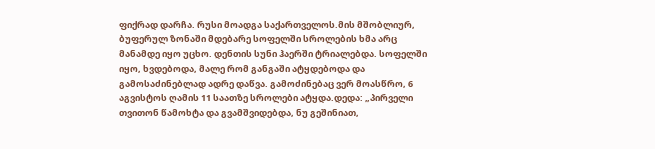ფიქრად დარჩა. რუსი მოადგა საქართველოს.მის მშობლიურ, ბუფერულ ზონაში მდებარე სოფელში სროლების ხმა არც მანამდე იყო უცხო. დენთის სუნი ჰაერში ტრიალებდა. სოფელში იყო, ხვდებოდა, მალე რომ განგაში ატყდებოდა და გამოსაძინებლად ადრე დაწვა. გამოძინებაც ვერ მოასწრო, 6 აგვისტოს ღამის 11 საათზე სროლები ატყდა.დედა: „პირველი თვითონ წამოხტა და გვამშვიდებდა, ნუ გეშინიათ,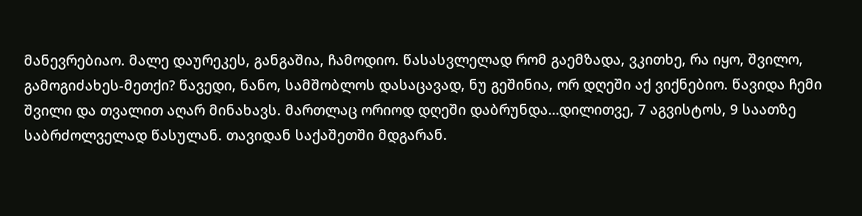მანევრებიაო. მალე დაურეკეს, განგაშია, ჩამოდიო. წასასვლელად რომ გაემზადა, ვკითხე, რა იყო, შვილო, გამოგიძახეს-მეთქი? წავედი, ნანო, სამშობლოს დასაცავად, ნუ გეშინია, ორ დღეში აქ ვიქნებიო. წავიდა ჩემი შვილი და თვალით აღარ მინახავს. მართლაც ორიოდ დღეში დაბრუნდა…დილითვე, 7 აგვისტოს, 9 საათზე საბრძოლველად წასულან. თავიდან საქაშეთში მდგარან.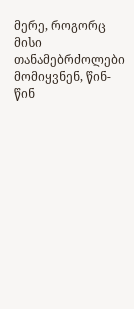მერე, როგორც მისი თანამებრძოლები მომიყვნენ, წინ-წინ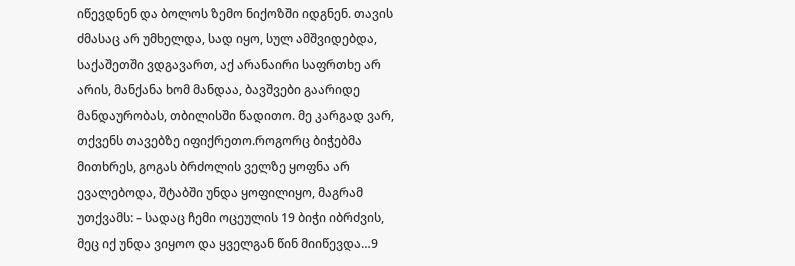იწევდნენ და ბოლოს ზემო ნიქოზში იდგნენ. თავის ძმასაც არ უმხელდა, სად იყო, სულ ამშვიდებდა, საქაშეთში ვდგავართ, აქ არანაირი საფრთხე არ არის, მანქანა ხომ მანდაა, ბავშვები გაარიდე მანდაურობას, თბილისში წადითო. მე კარგად ვარ, თქვენს თავებზე იფიქრეთო.როგორც ბიჭებმა მითხრეს, გოგას ბრძოლის ველზე ყოფნა არ ევალებოდა, შტაბში უნდა ყოფილიყო, მაგრამ უთქვამს: – სადაც ჩემი ოცეულის 19 ბიჭი იბრძვის, მეც იქ უნდა ვიყოო და ყველგან წინ მიიწევდა…9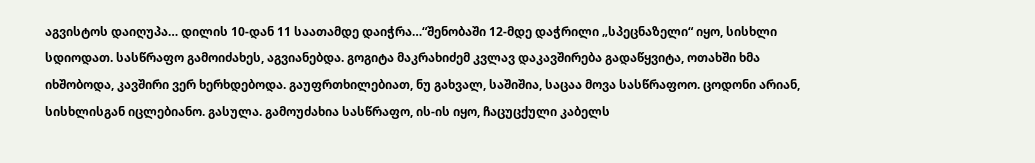აგვისტოს დაიღუპა… დილის 10-დან 11 საათამდე დაიჭრა…“შენობაში 12-მდე დაჭრილი „სპეცნაზელი“ იყო, სისხლი სდიოდათ. სასწრაფო გამოიძახეს, აგვიანებდა. გოგიტა მაკრახიძემ კვლავ დაკავშირება გადაწყვიტა, ოთახში ხმა იხშობოდა, კავშირი ვერ ხერხდებოდა. გაუფრთხილებიათ, ნუ გახვალ, საშიშია, საცაა მოვა სასწრაფოო. ცოდონი არიან, სისხლისგან იცლებიანო. გასულა. გამოუძახია სასწრაფო, ის-ის იყო, ჩაცუცქული კაბელს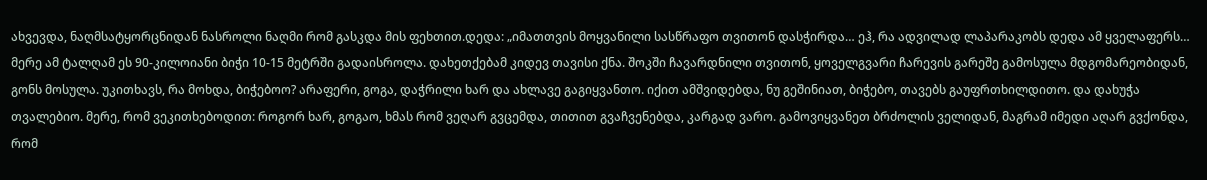ახვევდა, ნაღმსატყორცნიდან ნასროლი ნაღმი რომ გასკდა მის ფეხთით.დედა: „იმათთვის მოყვანილი სასწრაფო თვითონ დასჭირდა… ეჰ, რა ადვილად ლაპარაკობს დედა ამ ყველაფერს… მერე ამ ტალღამ ეს 90-კილოიანი ბიჭი 10-15 მეტრში გადაისროლა. დახეთქებამ კიდევ თავისი ქნა. შოკში ჩავარდნილი თვითონ, ყოველგვარი ჩარევის გარეშე გამოსულა მდგომარეობიდან, გონს მოსულა. უკითხავს, რა მოხდა, ბიჭებოო? არაფერი, გოგა, დაჭრილი ხარ და ახლავე გაგიყვანთო. იქით ამშვიდებდა, ნუ გეშინიათ, ბიჭებო, თავებს გაუფრთხილდითო. და დახუჭა თვალებიო. მერე, რომ ვეკითხებოდით: როგორ ხარ, გოგაო, ხმას რომ ვეღარ გვცემდა, თითით გვაჩვენებდა, კარგად ვარო. გამოვიყვანეთ ბრძოლის ველიდან, მაგრამ იმედი აღარ გვქონდა, რომ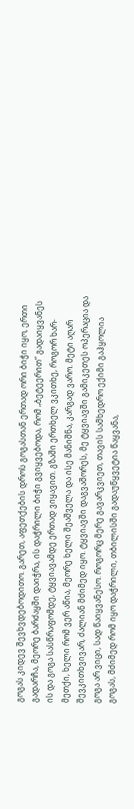გოგას კიდევ შევხვდებოდითო. გარეთ, აფეთქების დროს გოგასთან ერთად ორი ბიჭი იყო, ერთი გადარჩა, მეორე ბარძაყში დაიჭრა, ის დაჭრილი ბიჭი გვიყვებოდა, რომ „ბეტეერით“ გადაიყვანეს ის და გოგა სასწრაფომდე, ტყვიავამდე ერთად ვიყავით. გზაში ერთხელ ვკითხე, როგორ ხარ-მეთქი, ხელი რომ ვერ აწია, მეორე ხელი შეაშველა და ისე მანიშნა, კარგად ვარო. მეტი აღარ შევკითხვივარ, ძალიან მძიმედ იყო. ტყვიავში დაგვაშორეს, მე ტყვიავში გამიკეთეს ოპერაცია და გოგა არ ვიცი, სად წაიყვანესო. როგორც მერე გავარკვიეთ, თავის სამხედრო ექიმი გაჰყოლია გოგას, მძიმედ რომ იყო დაჭრილი, თბილისში გადაუწყვეტია წაყვანა,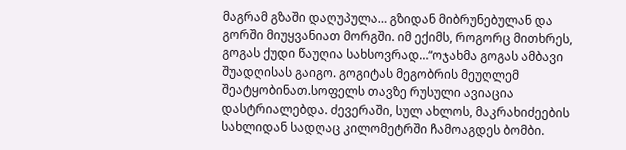მაგრამ გზაში დაღუპულა… გზიდან მიბრუნებულან და გორში მიუყვანიათ მორგში. იმ ექიმს, როგორც მითხრეს, გოგას ქუდი წაუღია სახსოვრად…“ოჯახმა გოგას ამბავი შუადღისას გაიგო. გოგიტას მეგობრის მეუღლემ შეატყობინათ.სოფელს თავზე რუსული ავიაცია დასტრიალებდა. ძევერაში, სულ ახლოს, მაკრახიძეების სახლიდან სადღაც კილომეტრში ჩამოაგდეს ბომბი.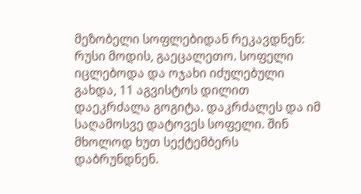მეზობელი სოფლებიდან რეკავდნენ: რუსი მოდის, გაეცალეთო. სოფელი იცლებოდა და ოჯახი იძულებული გახდა, 11 აგვისტოს დილით დაეკრძალა გოგიტა. დაკრძალეს და იმ საღამოსვე დატოვეს სოფელი. შინ მხოლოდ ხუთ სექტემბერს დაბრუნდნენ.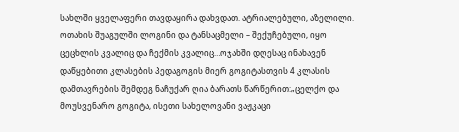სახლში ყველაფერი თავდაყირა დახვდათ. ატრიალებული, აზელილი. ოთახის შუაგულში ლოგინი და ტანსაცმელი – შექუჩებული, იყო ცეცხლის კვალიც და ჩექმის კვალიც…ოჯახში დღესაც ინახავენ დაწყებითი კლასების პედაგოგის მიერ გოგიტასთვის 4 კლასის დამთავრების შემდეგ ნაჩუქარ ღია ბარათს წარწერით:„ცელქო და მოუსვენარო გოგიტა, ისეთი სახელოვანი ვაჟკაცი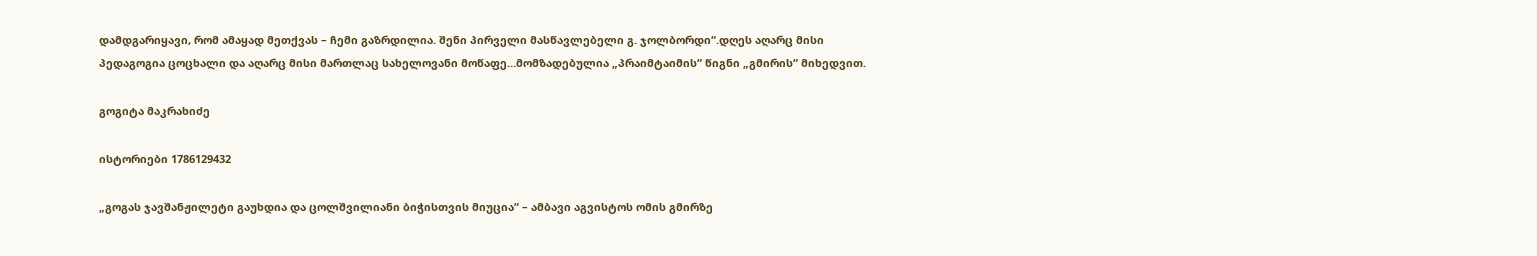დამდგარიყავი, რომ ამაყად მეთქვას – ჩემი გაზრდილია. შენი პირველი მასწავლებელი გ. ჯოლბორდი“.დღეს აღარც მისი პედაგოგია ცოცხალი და აღარც მისი მართლაც სახელოვანი მოწაფე…მომზადებულია „პრაიმტაიმის“ წიგნი „გმირის“ მიხედვით.

გოგიტა მაკრახიძე

ისტორიები 1786129432

„გოგას ჯავშანჟილეტი გაუხდია და ცოლშვილიანი ბიჭისთვის მიუცია“ – ამბავი აგვისტოს ომის გმირზე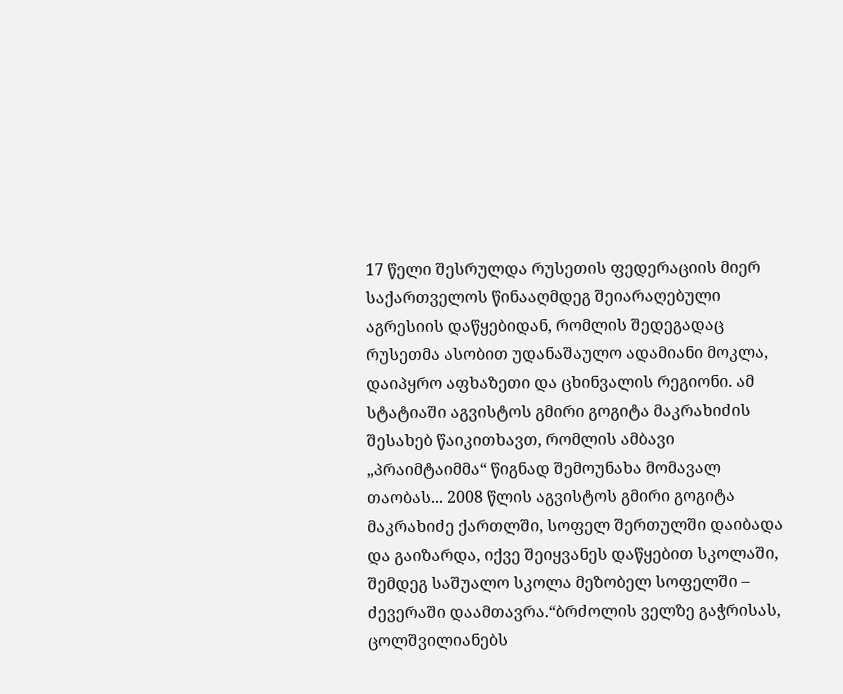17 წელი შესრულდა რუსეთის ფედერაციის მიერ საქართველოს წინააღმდეგ შეიარაღებული აგრესიის დაწყებიდან, რომლის შედეგადაც რუსეთმა ასობით უდანაშაულო ადამიანი მოკლა, დაიპყრო აფხაზეთი და ცხინვალის რეგიონი. ამ სტატიაში აგვისტოს გმირი გოგიტა მაკრახიძის შესახებ წაიკითხავთ, რომლის ამბავი „პრაიმტაიმმა“ წიგნად შემოუნახა მომავალ თაობას... 2008 წლის აგვისტოს გმირი გოგიტა მაკრახიძე ქართლში, სოფელ შერთულში დაიბადა და გაიზარდა, იქვე შეიყვანეს დაწყებით სკოლაში, შემდეგ საშუალო სკოლა მეზობელ სოფელში – ძევერაში დაამთავრა.“ბრძოლის ველზე გაჭრისას, ცოლშვილიანებს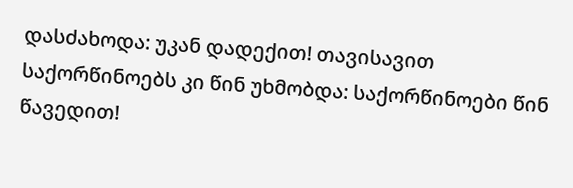დასძახოდა: უკან დადექით! თავისავით საქორწინოებს კი წინ უხმობდა: საქორწინოები წინ წავედით!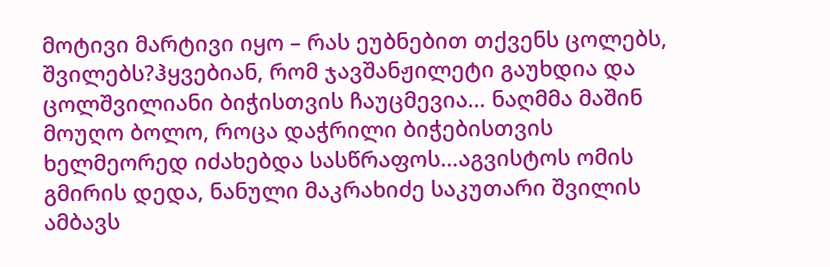მოტივი მარტივი იყო – რას ეუბნებით თქვენს ცოლებს, შვილებს?ჰყვებიან, რომ ჯავშანჟილეტი გაუხდია და ცოლშვილიანი ბიჭისთვის ჩაუცმევია… ნაღმმა მაშინ მოუღო ბოლო, როცა დაჭრილი ბიჭებისთვის ხელმეორედ იძახებდა სასწრაფოს…აგვისტოს ომის გმირის დედა, ნანული მაკრახიძე საკუთარი შვილის ამბავს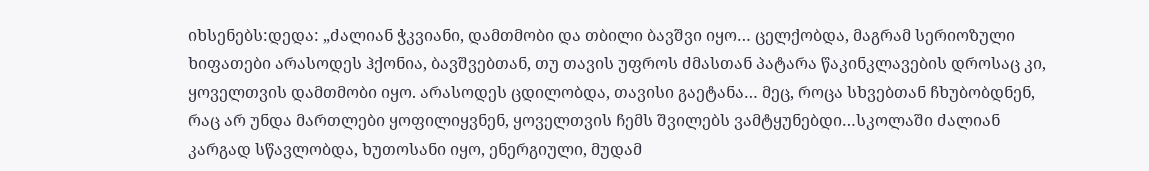იხსენებს:დედა: „ძალიან ჭკვიანი, დამთმობი და თბილი ბავშვი იყო… ცელქობდა, მაგრამ სერიოზული ხიფათები არასოდეს ჰქონია, ბავშვებთან, თუ თავის უფროს ძმასთან პატარა წაკინკლავების დროსაც კი, ყოველთვის დამთმობი იყო. არასოდეს ცდილობდა, თავისი გაეტანა… მეც, როცა სხვებთან ჩხუბობდნენ, რაც არ უნდა მართლები ყოფილიყვნენ, ყოველთვის ჩემს შვილებს ვამტყუნებდი…სკოლაში ძალიან კარგად სწავლობდა, ხუთოსანი იყო, ენერგიული, მუდამ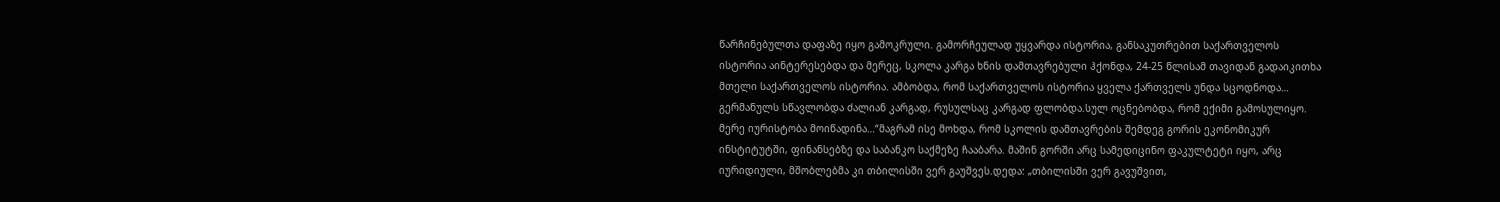წარჩინებულთა დაფაზე იყო გამოკრული. გამორჩეულად უყვარდა ისტორია, განსაკუთრებით საქართველოს ისტორია აინტერესებდა და მერეც, სკოლა კარგა ხნის დამთავრებული ჰქონდა, 24-25 წლისამ თავიდან გადაიკითხა მთელი საქართველოს ისტორია. ამბობდა, რომ საქართველოს ისტორია ყველა ქართველს უნდა სცოდნოდა… გერმანულს სწავლობდა ძალიან კარგად, რუსულსაც კარგად ფლობდა.სულ ოცნებობდა, რომ ექიმი გამოსულიყო. მერე იურისტობა მოიწადინა…“მაგრამ ისე მოხდა, რომ სკოლის დამთავრების შემდეგ გორის ეკონომიკურ ინსტიტუტში, ფინანსებზე და საბანკო საქმეზე ჩააბარა. მაშინ გორში არც სამედიცინო ფაკულტეტი იყო, არც იურიდიული, მშობლებმა კი თბილისში ვერ გაუშვეს.დედა: „თბილისში ვერ გავუშვით,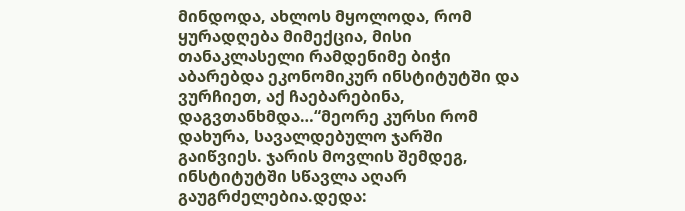მინდოდა, ახლოს მყოლოდა, რომ ყურადღება მიმექცია, მისი თანაკლასელი რამდენიმე ბიჭი აბარებდა ეკონომიკურ ინსტიტუტში და ვურჩიეთ, აქ ჩაებარებინა, დაგვთანხმდა…“მეორე კურსი რომ დახურა, სავალდებულო ჯარში გაიწვიეს. ჯარის მოვლის შემდეგ, ინსტიტუტში სწავლა აღარ გაუგრძელებია.დედა: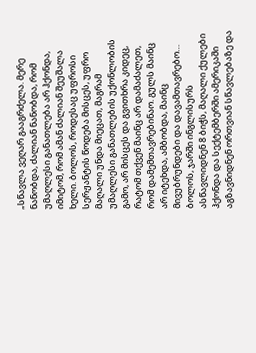„სწავლა ვეღარ გააგრძელა. მერე ნანობდა, ძალიან ნანობდა, რომ უმაღლესი განათლება არ ჰქონდა, იმიტომ, რომ ამან ძალიან შეუშალა ხელი. ბოლოს, როდესაც უფროსი სერჟანტის წოდება მისცეს, უფრო მაღალი უნდა მიეცათ, მაგრამ უმაღლესი განათლების უქონლობის გამო, არ მისცეს და გვითხრა კიდეც, რატომ თქვენ მაინც არ დამაძალეთ, რომ დამემთავრებინაო. გულს მაინც არ იტეხდა, ამბობდა, მაინც მივუბრუნდები და დავამთავრებო… ბოლოს, ჯარში ინგლისურს ასწავლიდნენ 8 ბიჭს, მაღალი ქულები ჰქონდა და სექტემბერში ამერიკაში აგზავნიდნენ ორთვიან სწავლებაზე და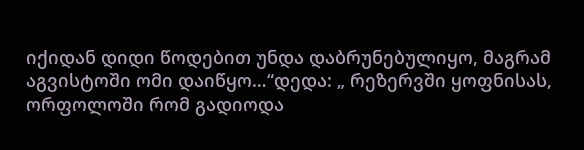იქიდან დიდი წოდებით უნდა დაბრუნებულიყო, მაგრამ აგვისტოში ომი დაიწყო…“დედა: „ რეზერვში ყოფნისას, ორფოლოში რომ გადიოდა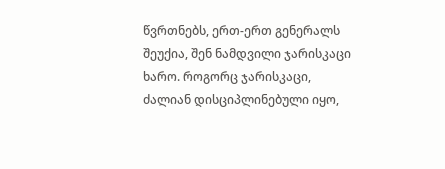წვრთნებს, ერთ-ერთ გენერალს შეუქია, შენ ნამდვილი ჯარისკაცი ხარო. როგორც ჯარისკაცი, ძალიან დისციპლინებული იყო,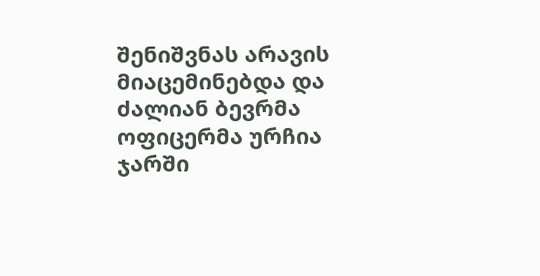შენიშვნას არავის მიაცემინებდა და ძალიან ბევრმა ოფიცერმა ურჩია ჯარში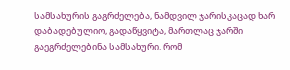სამსახურის გაგრძელება, ნამდვილ ჯარისკაცად ხარ დაბადებულიო, გადაწყვიტა, მართლაც ჯარში გაეგრძელებინა სამსახური. რომ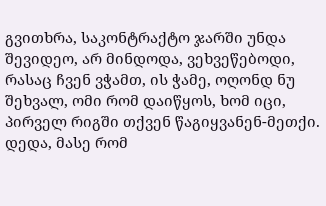გვითხრა, საკონტრაქტო ჯარში უნდა შევიდეო, არ მინდოდა, ვეხვეწებოდი, რასაც ჩვენ ვჭამთ, ის ჭამე, ოღონდ ნუ შეხვალ, ომი რომ დაიწყოს, ხომ იცი, პირველ რიგში თქვენ წაგიყვანენ-მეთქი. დედა, მასე რომ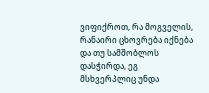ვიფიქროთ, რა მოგველის, რანაირი ცხოვრება იქნება და თუ სამშობლოს დასჭირდა, ეგ მსხვერპლიც უნდა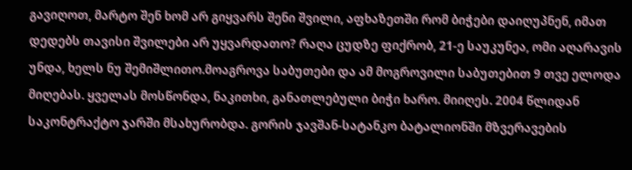გავიღოთ, მარტო შენ ხომ არ გიყვარს შენი შვილი, აფხაზეთში რომ ბიჭები დაიღუპნენ, იმათ დედებს თავისი შვილები არ უყვარდათო? რაღა ცუდზე ფიქრობ, 21-ე საუკუნეა, ომი აღარავის უნდა, ხელს ნუ შემიშლითო.მოაგროვა საბუთები და ამ მოგროვილი საბუთებით 9 თვე ელოდა მიღებას. ყველას მოსწონდა, ნაკითხი, განათლებული ბიჭი ხარო. მიიღეს. 2004 წლიდან საკონტრაქტო ჯარში მსახურობდა. გორის ჯავშან-სატანკო ბატალიონში მზვერავების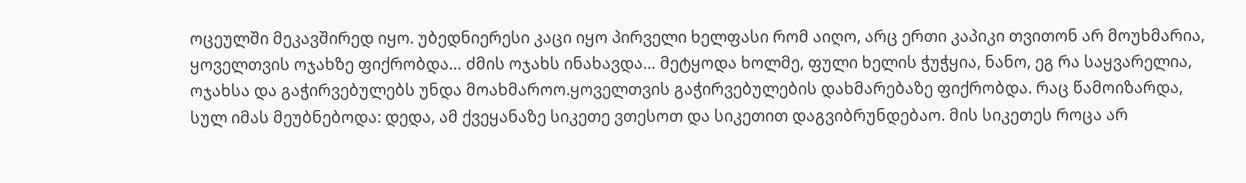ოცეულში მეკავშირედ იყო. უბედნიერესი კაცი იყო პირველი ხელფასი რომ აიღო, არც ერთი კაპიკი თვითონ არ მოუხმარია, ყოველთვის ოჯახზე ფიქრობდა… ძმის ოჯახს ინახავდა… მეტყოდა ხოლმე, ფული ხელის ჭუჭყია, ნანო, ეგ რა საყვარელია, ოჯახსა და გაჭირვებულებს უნდა მოახმაროო.ყოველთვის გაჭირვებულების დახმარებაზე ფიქრობდა. რაც წამოიზარდა, სულ იმას მეუბნებოდა: დედა, ამ ქვეყანაზე სიკეთე ვთესოთ და სიკეთით დაგვიბრუნდებაო. მის სიკეთეს როცა არ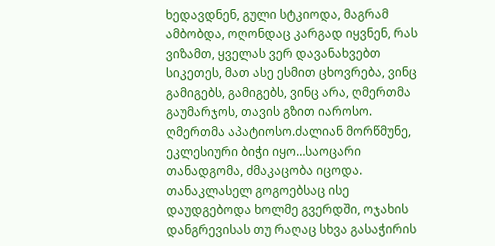ხედავდნენ, გული სტკიოდა, მაგრამ ამბობდა, ოღონდაც კარგად იყვნენ, რას ვიზამთ, ყველას ვერ დავანახვებთ სიკეთეს, მათ ასე ესმით ცხოვრება, ვინც გამიგებს, გამიგებს, ვინც არა, ღმერთმა გაუმარჯოს, თავის გზით იაროსო. ღმერთმა აპატიოსო.ძალიან მორწმუნე, ეკლესიური ბიჭი იყო…საოცარი თანადგომა, ძმაკაცობა იცოდა. თანაკლასელ გოგოებსაც ისე დაუდგებოდა ხოლმე გვერდში, ოჯახის დანგრევისას თუ რაღაც სხვა გასაჭირის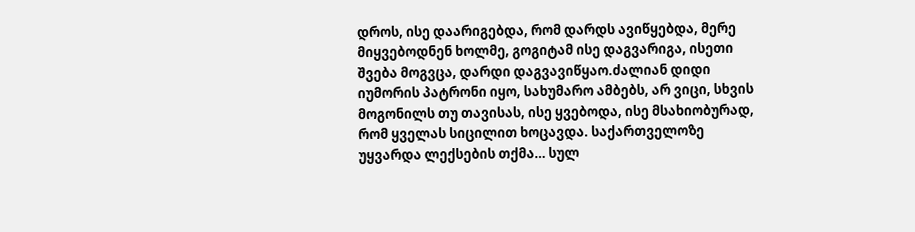დროს, ისე დაარიგებდა, რომ დარდს ავიწყებდა, მერე მიყვებოდნენ ხოლმე, გოგიტამ ისე დაგვარიგა, ისეთი შვება მოგვცა, დარდი დაგვავიწყაო.ძალიან დიდი იუმორის პატრონი იყო, სახუმარო ამბებს, არ ვიცი, სხვის მოგონილს თუ თავისას, ისე ყვებოდა, ისე მსახიობურად, რომ ყველას სიცილით ხოცავდა. საქართველოზე უყვარდა ლექსების თქმა… სულ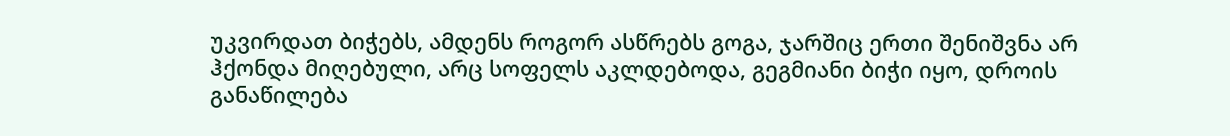უკვირდათ ბიჭებს, ამდენს როგორ ასწრებს გოგა, ჯარშიც ერთი შენიშვნა არ ჰქონდა მიღებული, არც სოფელს აკლდებოდა, გეგმიანი ბიჭი იყო, დროის განაწილება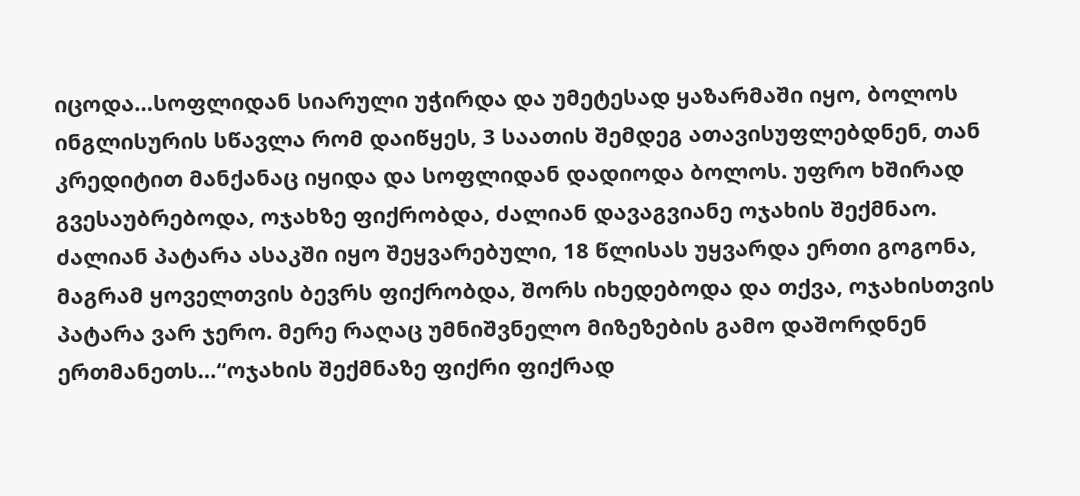იცოდა…სოფლიდან სიარული უჭირდა და უმეტესად ყაზარმაში იყო, ბოლოს ინგლისურის სწავლა რომ დაიწყეს, 3 საათის შემდეგ ათავისუფლებდნენ, თან კრედიტით მანქანაც იყიდა და სოფლიდან დადიოდა ბოლოს. უფრო ხშირად გვესაუბრებოდა, ოჯახზე ფიქრობდა, ძალიან დავაგვიანე ოჯახის შექმნაო. ძალიან პატარა ასაკში იყო შეყვარებული, 18 წლისას უყვარდა ერთი გოგონა, მაგრამ ყოველთვის ბევრს ფიქრობდა, შორს იხედებოდა და თქვა, ოჯახისთვის პატარა ვარ ჯერო. მერე რაღაც უმნიშვნელო მიზეზების გამო დაშორდნენ ერთმანეთს…“ოჯახის შექმნაზე ფიქრი ფიქრად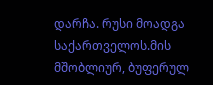დარჩა. რუსი მოადგა საქართველოს.მის მშობლიურ, ბუფერულ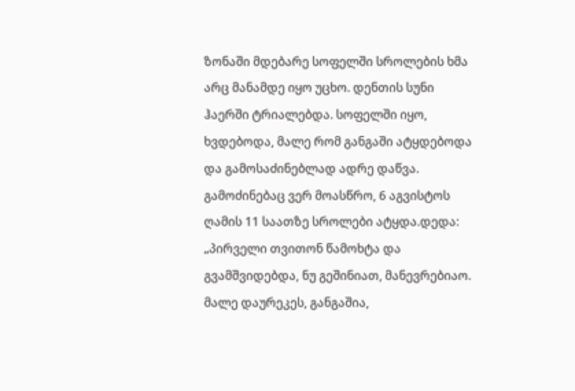ზონაში მდებარე სოფელში სროლების ხმა არც მანამდე იყო უცხო. დენთის სუნი ჰაერში ტრიალებდა. სოფელში იყო, ხვდებოდა, მალე რომ განგაში ატყდებოდა და გამოსაძინებლად ადრე დაწვა. გამოძინებაც ვერ მოასწრო, 6 აგვისტოს ღამის 11 საათზე სროლები ატყდა.დედა: „პირველი თვითონ წამოხტა და გვამშვიდებდა, ნუ გეშინიათ, მანევრებიაო. მალე დაურეკეს, განგაშია,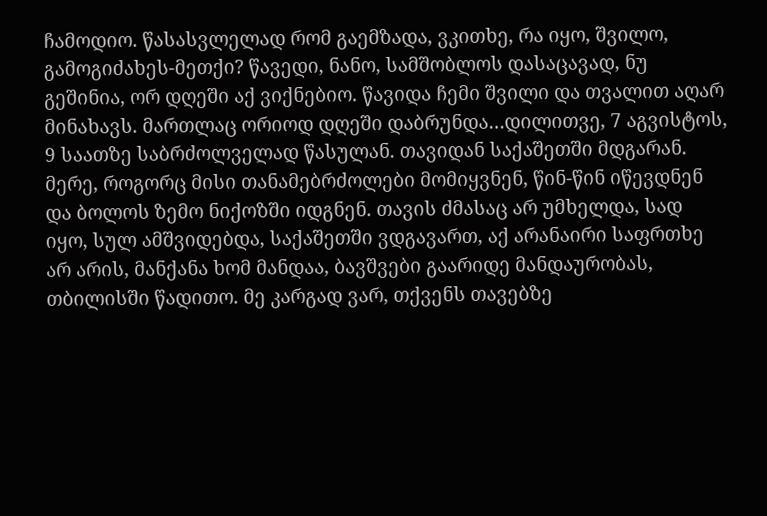ჩამოდიო. წასასვლელად რომ გაემზადა, ვკითხე, რა იყო, შვილო, გამოგიძახეს-მეთქი? წავედი, ნანო, სამშობლოს დასაცავად, ნუ გეშინია, ორ დღეში აქ ვიქნებიო. წავიდა ჩემი შვილი და თვალით აღარ მინახავს. მართლაც ორიოდ დღეში დაბრუნდა…დილითვე, 7 აგვისტოს, 9 საათზე საბრძოლველად წასულან. თავიდან საქაშეთში მდგარან. მერე, როგორც მისი თანამებრძოლები მომიყვნენ, წინ-წინ იწევდნენ და ბოლოს ზემო ნიქოზში იდგნენ. თავის ძმასაც არ უმხელდა, სად იყო, სულ ამშვიდებდა, საქაშეთში ვდგავართ, აქ არანაირი საფრთხე არ არის, მანქანა ხომ მანდაა, ბავშვები გაარიდე მანდაურობას, თბილისში წადითო. მე კარგად ვარ, თქვენს თავებზე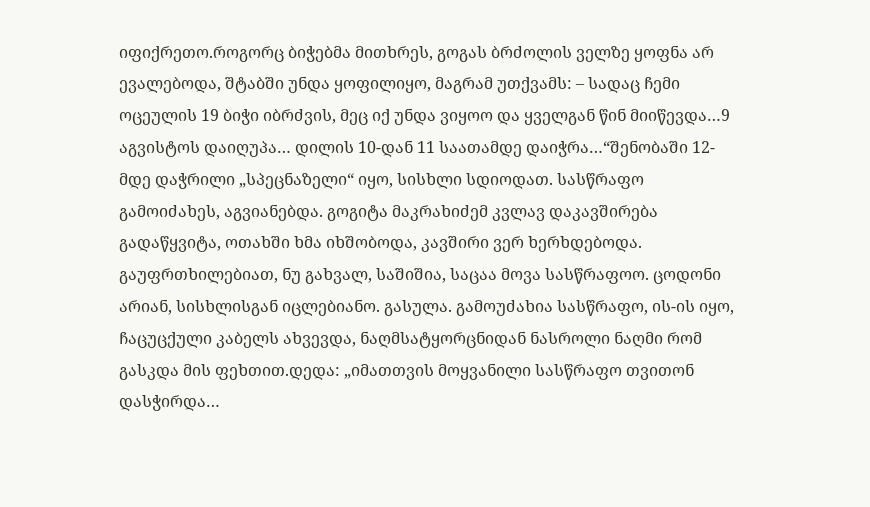იფიქრეთო.როგორც ბიჭებმა მითხრეს, გოგას ბრძოლის ველზე ყოფნა არ ევალებოდა, შტაბში უნდა ყოფილიყო, მაგრამ უთქვამს: – სადაც ჩემი ოცეულის 19 ბიჭი იბრძვის, მეც იქ უნდა ვიყოო და ყველგან წინ მიიწევდა…9 აგვისტოს დაიღუპა… დილის 10-დან 11 საათამდე დაიჭრა…“შენობაში 12-მდე დაჭრილი „სპეცნაზელი“ იყო, სისხლი სდიოდათ. სასწრაფო გამოიძახეს, აგვიანებდა. გოგიტა მაკრახიძემ კვლავ დაკავშირება გადაწყვიტა, ოთახში ხმა იხშობოდა, კავშირი ვერ ხერხდებოდა. გაუფრთხილებიათ, ნუ გახვალ, საშიშია, საცაა მოვა სასწრაფოო. ცოდონი არიან, სისხლისგან იცლებიანო. გასულა. გამოუძახია სასწრაფო, ის-ის იყო, ჩაცუცქული კაბელს ახვევდა, ნაღმსატყორცნიდან ნასროლი ნაღმი რომ გასკდა მის ფეხთით.დედა: „იმათთვის მოყვანილი სასწრაფო თვითონ დასჭირდა…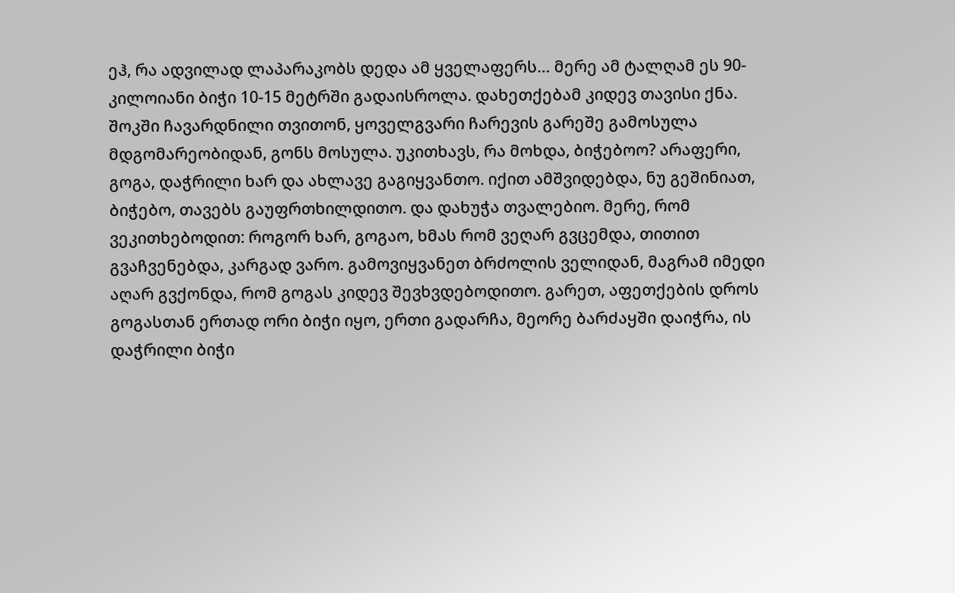ეჰ, რა ადვილად ლაპარაკობს დედა ამ ყველაფერს… მერე ამ ტალღამ ეს 90-კილოიანი ბიჭი 10-15 მეტრში გადაისროლა. დახეთქებამ კიდევ თავისი ქნა. შოკში ჩავარდნილი თვითონ, ყოველგვარი ჩარევის გარეშე გამოსულა მდგომარეობიდან, გონს მოსულა. უკითხავს, რა მოხდა, ბიჭებოო? არაფერი, გოგა, დაჭრილი ხარ და ახლავე გაგიყვანთო. იქით ამშვიდებდა, ნუ გეშინიათ, ბიჭებო, თავებს გაუფრთხილდითო. და დახუჭა თვალებიო. მერე, რომ ვეკითხებოდით: როგორ ხარ, გოგაო, ხმას რომ ვეღარ გვცემდა, თითით გვაჩვენებდა, კარგად ვარო. გამოვიყვანეთ ბრძოლის ველიდან, მაგრამ იმედი აღარ გვქონდა, რომ გოგას კიდევ შევხვდებოდითო. გარეთ, აფეთქების დროს გოგასთან ერთად ორი ბიჭი იყო, ერთი გადარჩა, მეორე ბარძაყში დაიჭრა, ის დაჭრილი ბიჭი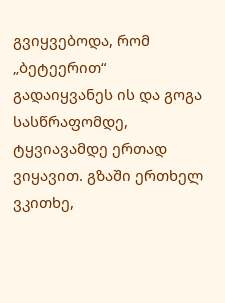გვიყვებოდა, რომ „ბეტეერით“ გადაიყვანეს ის და გოგა სასწრაფომდე, ტყვიავამდე ერთად ვიყავით. გზაში ერთხელ ვკითხე,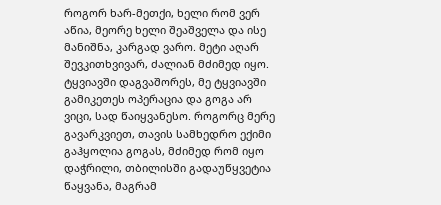როგორ ხარ-მეთქი, ხელი რომ ვერ აწია, მეორე ხელი შეაშველა და ისე მანიშნა, კარგად ვარო. მეტი აღარ შევკითხვივარ, ძალიან მძიმედ იყო. ტყვიავში დაგვაშორეს, მე ტყვიავში გამიკეთეს ოპერაცია და გოგა არ ვიცი, სად წაიყვანესო. როგორც მერე გავარკვიეთ, თავის სამხედრო ექიმი გაჰყოლია გოგას, მძიმედ რომ იყო დაჭრილი, თბილისში გადაუწყვეტია წაყვანა, მაგრამ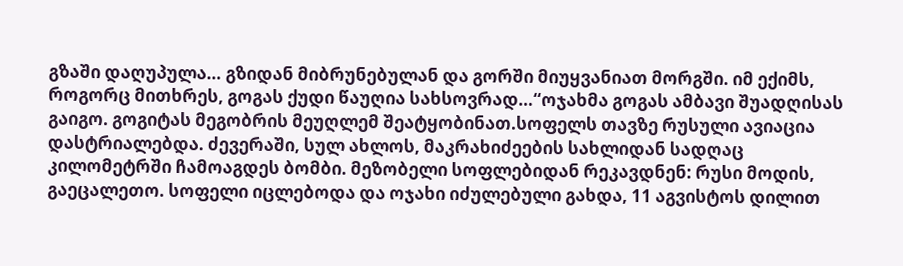გზაში დაღუპულა… გზიდან მიბრუნებულან და გორში მიუყვანიათ მორგში. იმ ექიმს, როგორც მითხრეს, გოგას ქუდი წაუღია სახსოვრად…“ოჯახმა გოგას ამბავი შუადღისას გაიგო. გოგიტას მეგობრის მეუღლემ შეატყობინათ.სოფელს თავზე რუსული ავიაცია დასტრიალებდა. ძევერაში, სულ ახლოს, მაკრახიძეების სახლიდან სადღაც კილომეტრში ჩამოაგდეს ბომბი. მეზობელი სოფლებიდან რეკავდნენ: რუსი მოდის, გაეცალეთო. სოფელი იცლებოდა და ოჯახი იძულებული გახდა, 11 აგვისტოს დილით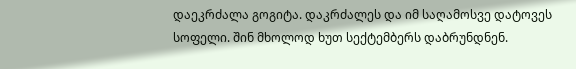დაეკრძალა გოგიტა. დაკრძალეს და იმ საღამოსვე დატოვეს სოფელი. შინ მხოლოდ ხუთ სექტემბერს დაბრუნდნენ.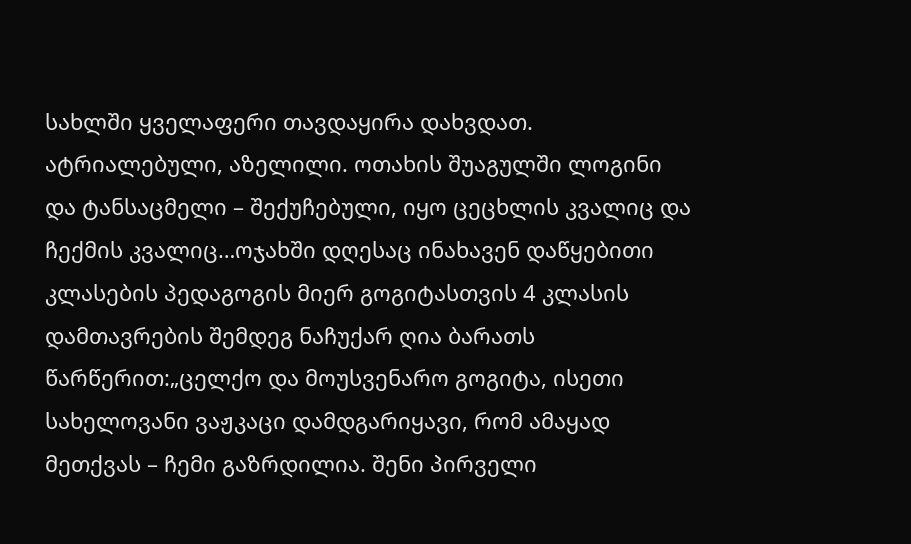სახლში ყველაფერი თავდაყირა დახვდათ. ატრიალებული, აზელილი. ოთახის შუაგულში ლოგინი და ტანსაცმელი – შექუჩებული, იყო ცეცხლის კვალიც და ჩექმის კვალიც…ოჯახში დღესაც ინახავენ დაწყებითი კლასების პედაგოგის მიერ გოგიტასთვის 4 კლასის დამთავრების შემდეგ ნაჩუქარ ღია ბარათს წარწერით:„ცელქო და მოუსვენარო გოგიტა, ისეთი სახელოვანი ვაჟკაცი დამდგარიყავი, რომ ამაყად მეთქვას – ჩემი გაზრდილია. შენი პირველი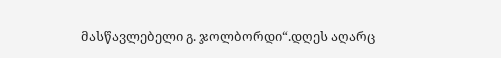მასწავლებელი გ. ჯოლბორდი“.დღეს აღარც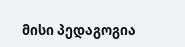მისი პედაგოგია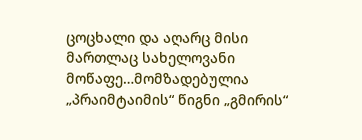ცოცხალი და აღარც მისი მართლაც სახელოვანი მოწაფე…მომზადებულია „პრაიმტაიმის“ წიგნი „გმირის“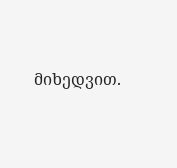მიხედვით.